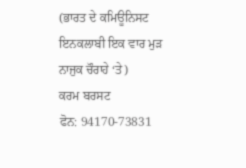(ਭਾਰਤ ਦੇ ਕਮਿਊਨਿਸਟ ਇਨਕਲਾਬੀ ਇਕ ਵਾਰ ਮੁੜ ਨਾਜੁਕ ਚੌਰਾਹੇ ‘ਤੇ)
ਕਰਮ ਬਰਸਟ
ਫੋਨ: 94170-73831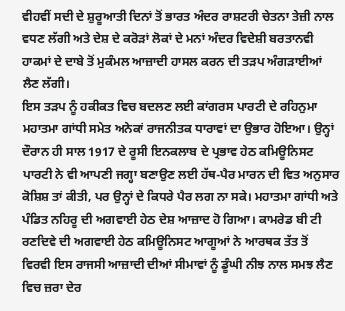ਵੀਹਵੀਂ ਸਦੀ ਦੇ ਸ਼ੁਰੂਆਤੀ ਦਿਨਾਂ ਤੋਂ ਭਾਰਤ ਅੰਦਰ ਰਾਸ਼ਟਰੀ ਚੇਤਨਾ ਤੇਜ਼ੀ ਨਾਲ ਵਧਣ ਲੱਗੀ ਅਤੇ ਦੇਸ਼ ਦੇ ਕਰੋੜਾਂ ਲੋਕਾਂ ਦੇ ਮਨਾਂ ਅੰਦਰ ਵਿਦੇਸ਼ੀ ਬਰਤਾਨਵੀ ਹਾਕਮਾਂ ਦੇ ਦਾਬੇ ਤੋਂ ਮੁਕੰਮਲ ਆਜ਼ਾਦੀ ਹਾਸਲ ਕਰਨ ਦੀ ਤੜਪ ਅੰਗੜਾਈਆਂ ਲੈਣ ਲੱਗੀ।
ਇਸ ਤੜਪ ਨੂੰ ਹਕੀਕਤ ਵਿਚ ਬਦਲਣ ਲਈ ਕਾਂਗਰਸ ਪਾਰਟੀ ਦੇ ਰਹਿਨੁਮਾ ਮਹਾਤਮਾ ਗਾਂਧੀ ਸਮੇਤ ਅਨੇਕਾਂ ਰਾਜਨੀਤਕ ਧਾਰਾਵਾਂ ਦਾ ਉਭਾਰ ਹੋਇਆ। ਉਨ੍ਹਾਂ ਦੌਰਾਨ ਹੀ ਸਾਲ 1917 ਦੇ ਰੂਸੀ ਇਨਕਲਾਬ ਦੇ ਪ੍ਰਭਾਵ ਹੇਠ ਕਮਿਊਨਿਸਟ ਪਾਰਟੀ ਨੇ ਵੀ ਆਪਣੀ ਜਗ੍ਹਾ ਬਣਾਉਣ ਲਈ ਹੱਥ-ਪੈਰ ਮਾਰਨ ਦੀ ਵਿਤ ਅਨੁਸਾਰ ਕੋਸ਼ਿਸ਼ ਤਾਂ ਕੀਤੀ, ਪਰ ਉਨ੍ਹਾਂ ਦੇ ਕਿਧਰੇ ਪੈਰ ਲਗ ਨਾ ਸਕੇ। ਮਹਾਤਮਾ ਗਾਂਧੀ ਅਤੇ ਪੰਡਿਤ ਨਹਿਰੂ ਦੀ ਅਗਵਾਈ ਹੇਠ ਦੇਸ਼ ਆਜ਼ਾਦ ਹੋ ਗਿਆ। ਕਾਮਰੇਡ ਬੀ ਟੀ ਰਣਦਿਵੇ ਦੀ ਅਗਵਾਈ ਹੇਠ ਕਮਿਊਨਿਸਟ ਆਗੂਆਂ ਨੇ ਆਰਥਕ ਤੱਤ ਤੋਂ ਵਿਰਵੀ ਇਸ ਰਾਜਸੀ ਆਜ਼ਾਦੀ ਦੀਆਂ ਸੀਮਾਵਾਂ ਨੂੰ ਡੂੰਘੀ ਨੀਝ ਨਾਲ ਸਮਝ ਲੈਣ ਵਿਚ ਜ਼ਰਾ ਦੇਰ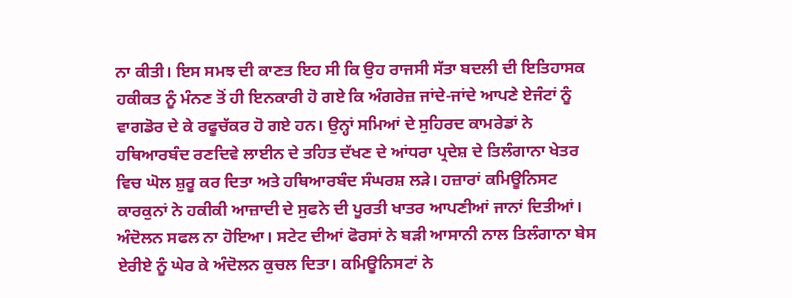ਨਾ ਕੀਤੀ। ਇਸ ਸਮਝ ਦੀ ਕਾਣਤ ਇਹ ਸੀ ਕਿ ਉਹ ਰਾਜਸੀ ਸੱਤਾ ਬਦਲੀ ਦੀ ਇਤਿਹਾਸਕ ਹਕੀਕਤ ਨੂੰ ਮੰਨਣ ਤੋਂ ਹੀ ਇਨਕਾਰੀ ਹੋ ਗਏ ਕਿ ਅੰਗਰੇਜ਼ ਜਾਂਦੇ-ਜਾਂਦੇ ਆਪਣੇ ਏਜੰਟਾਂ ਨੂੰ ਵਾਗਡੋਰ ਦੇ ਕੇ ਰਫੂਚੱਕਰ ਹੋ ਗਏ ਹਨ। ਉਨ੍ਹਾਂ ਸਮਿਆਂ ਦੇ ਸੁਹਿਰਦ ਕਾਮਰੇਡਾਂ ਨੇ ਹਥਿਆਰਬੰਦ ਰਣਦਿਵੇ ਲਾਈਨ ਦੇ ਤਹਿਤ ਦੱਖਣ ਦੇ ਆਂਧਰਾ ਪ੍ਰਦੇਸ਼ ਦੇ ਤਿਲੰਗਾਨਾ ਖੇਤਰ ਵਿਚ ਘੋਲ ਸ਼ੁਰੂ ਕਰ ਦਿਤਾ ਅਤੇ ਹਥਿਆਰਬੰਦ ਸੰਘਰਸ਼ ਲੜੇ। ਹਜ਼ਾਰਾਂ ਕਮਿਊਨਿਸਟ ਕਾਰਕੁਨਾਂ ਨੇ ਹਕੀਕੀ ਆਜ਼ਾਦੀ ਦੇ ਸੁਫਨੇ ਦੀ ਪੂਰਤੀ ਖਾਤਰ ਆਪਣੀਆਂ ਜਾਨਾਂ ਦਿਤੀਆਂ। ਅੰਦੋਲਨ ਸਫਲ ਨਾ ਹੋਇਆ। ਸਟੇਟ ਦੀਆਂ ਫੋਰਸਾਂ ਨੇ ਬੜੀ ਆਸਾਨੀ ਨਾਲ ਤਿਲੰਗਾਨਾ ਬੇਸ ਏਰੀਏ ਨੂੰ ਘੇਰ ਕੇ ਅੰਦੋਲਨ ਕੁਚਲ ਦਿਤਾ। ਕਮਿਊਨਿਸਟਾਂ ਨੇ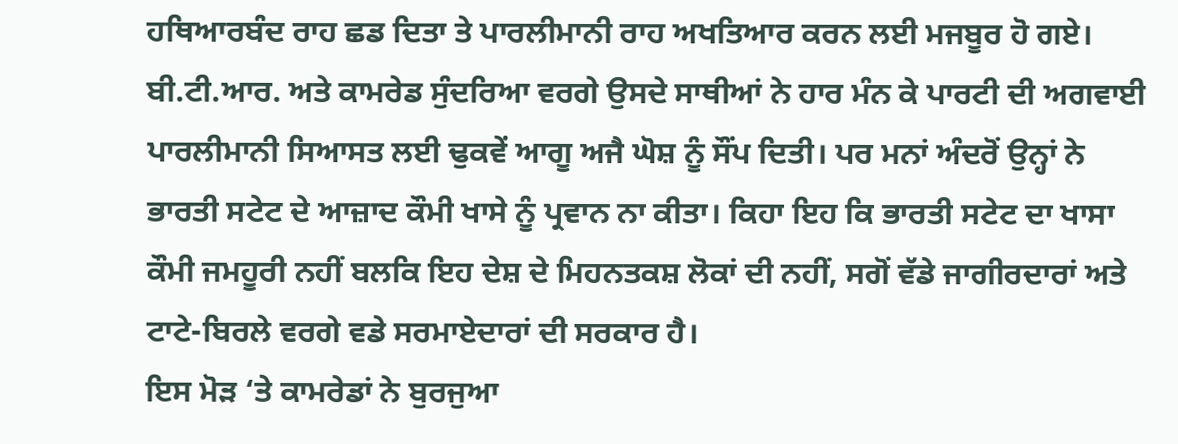ਹਥਿਆਰਬੰਦ ਰਾਹ ਛਡ ਦਿਤਾ ਤੇ ਪਾਰਲੀਮਾਨੀ ਰਾਹ ਅਖਤਿਆਰ ਕਰਨ ਲਈ ਮਜਬੂਰ ਹੋ ਗਏ। ਬੀ.ਟੀ.ਆਰ. ਅਤੇ ਕਾਮਰੇਡ ਸੁੰਦਰਿਆ ਵਰਗੇ ਉਸਦੇ ਸਾਥੀਆਂ ਨੇ ਹਾਰ ਮੰਨ ਕੇ ਪਾਰਟੀ ਦੀ ਅਗਵਾਈ ਪਾਰਲੀਮਾਨੀ ਸਿਆਸਤ ਲਈ ਢੁਕਵੇਂ ਆਗੂ ਅਜੈ ਘੋਸ਼ ਨੂੰ ਸੌਂਪ ਦਿਤੀ। ਪਰ ਮਨਾਂ ਅੰਦਰੋਂ ਉਨ੍ਹਾਂ ਨੇ ਭਾਰਤੀ ਸਟੇਟ ਦੇ ਆਜ਼ਾਦ ਕੌਮੀ ਖਾਸੇ ਨੂੰ ਪ੍ਰਵਾਨ ਨਾ ਕੀਤਾ। ਕਿਹਾ ਇਹ ਕਿ ਭਾਰਤੀ ਸਟੇਟ ਦਾ ਖਾਸਾ ਕੌਮੀ ਜਮਹੂਰੀ ਨਹੀਂ ਬਲਕਿ ਇਹ ਦੇਸ਼ ਦੇ ਮਿਹਨਤਕਸ਼ ਲੋਕਾਂ ਦੀ ਨਹੀਂ, ਸਗੋਂ ਵੱਡੇ ਜਾਗੀਰਦਾਰਾਂ ਅਤੇ ਟਾਟੇ-ਬਿਰਲੇ ਵਰਗੇ ਵਡੇ ਸਰਮਾਏਦਾਰਾਂ ਦੀ ਸਰਕਾਰ ਹੈ।
ਇਸ ਮੋੜ ‘ਤੇ ਕਾਮਰੇਡਾਂ ਨੇ ਬੁਰਜੁਆ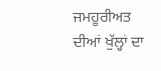ਜਮਹੂਰੀਅਤ ਦੀਆਂ ਖੁੱਲ੍ਹਾਂ ਦਾ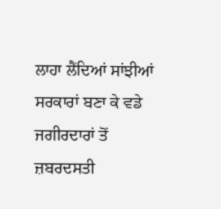ਲਾਹਾ ਲੈਂਦਿਆਂ ਸਾਂਝੀਆਂ ਸਰਕਾਰਾਂ ਬਣਾ ਕੇ ਵਡੇ ਜਗੀਰਦਾਰਾਂ ਤੋਂ ਜ਼ਬਰਦਸਤੀ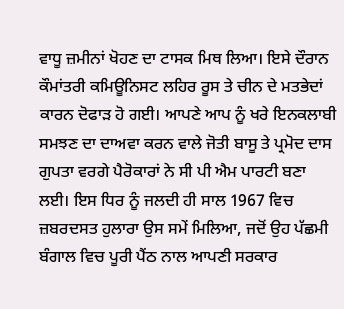ਵਾਧੂ ਜ਼ਮੀਨਾਂ ਖੋਹਣ ਦਾ ਟਾਸਕ ਮਿਥ ਲਿਆ। ਇਸੇ ਦੌਰਾਨ ਕੌਮਾਂਤਰੀ ਕਮਿਊਨਿਸਟ ਲਹਿਰ ਰੂਸ ਤੇ ਚੀਨ ਦੇ ਮਤਭੇਦਾਂ ਕਾਰਨ ਦੋਫਾੜ ਹੋ ਗਈ। ਆਪਣੇ ਆਪ ਨੂੰ ਖਰੇ ਇਨਕਲਾਬੀ ਸਮਝਣ ਦਾ ਦਾਅਵਾ ਕਰਨ ਵਾਲੇ ਜੋਤੀ ਬਾਸੂ ਤੇ ਪ੍ਰਮੋਦ ਦਾਸ ਗੁਪਤਾ ਵਰਗੇ ਪੈਰੋਕਾਰਾਂ ਨੇ ਸੀ ਪੀ ਐਮ ਪਾਰਟੀ ਬਣਾ ਲਈ। ਇਸ ਧਿਰ ਨੂੰ ਜਲਦੀ ਹੀ ਸਾਲ 1967 ਵਿਚ ਜ਼ਬਰਦਸਤ ਹੁਲਾਰਾ ਉਸ ਸਮੇਂ ਮਿਲਿਆ, ਜਦੋਂ ਉਹ ਪੱਛਮੀ ਬੰਗਾਲ ਵਿਚ ਪੂਰੀ ਪੈਂਠ ਨਾਲ ਆਪਣੀ ਸਰਕਾਰ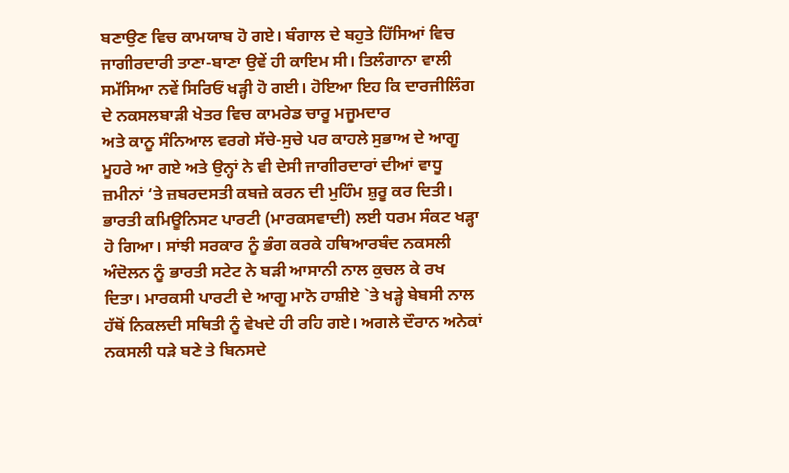ਬਣਾਉਣ ਵਿਚ ਕਾਮਯਾਬ ਹੋ ਗਏ। ਬੰਗਾਲ ਦੇ ਬਹੁਤੇ ਹਿੱਸਿਆਂ ਵਿਚ ਜਾਗੀਰਦਾਰੀ ਤਾਣਾ-ਬਾਣਾ ਉਵੇਂ ਹੀ ਕਾਇਮ ਸੀ। ਤਿਲੰਗਾਨਾ ਵਾਲੀ ਸਮੱਸਿਆ ਨਵੇਂ ਸਿਰਿਓਂ ਖੜ੍ਹੀ ਹੋ ਗਈ। ਹੋਇਆ ਇਹ ਕਿ ਦਾਰਜੀਲਿੰਗ ਦੇ ਨਕਸਲਬਾੜੀ ਖੇਤਰ ਵਿਚ ਕਾਮਰੇਡ ਚਾਰੂ ਮਜੂਮਦਾਰ
ਅਤੇ ਕਾਨੂ ਸੰਨਿਆਲ ਵਰਗੇ ਸੱਚੇ-ਸੁਚੇ ਪਰ ਕਾਹਲੇ ਸੁਭਾਅ ਦੇ ਆਗੂ ਮੂਹਰੇ ਆ ਗਏ ਅਤੇ ਉਨ੍ਹਾਂ ਨੇ ਵੀ ਦੇਸੀ ਜਾਗੀਰਦਾਰਾਂ ਦੀਆਂ ਵਾਧੂ ਜ਼ਮੀਨਾਂ ‘ਤੇ ਜ਼ਬਰਦਸਤੀ ਕਬਜ਼ੇ ਕਰਨ ਦੀ ਮੁਹਿੰਮ ਸ਼ੁਰੂ ਕਰ ਦਿਤੀ। ਭਾਰਤੀ ਕਮਿਊਨਿਸਟ ਪਾਰਟੀ (ਮਾਰਕਸਵਾਦੀ) ਲਈ ਧਰਮ ਸੰਕਟ ਖੜ੍ਹਾ ਹੋ ਗਿਆ। ਸਾਂਝੀ ਸਰਕਾਰ ਨੂੰ ਭੰਗ ਕਰਕੇ ਹਥਿਆਰਬੰਦ ਨਕਸਲੀ ਅੰਦੋਲਨ ਨੂੰ ਭਾਰਤੀ ਸਟੇਟ ਨੇ ਬੜੀ ਆਸਾਨੀ ਨਾਲ ਕੁਚਲ ਕੇ ਰਖ ਦਿਤਾ। ਮਾਰਕਸੀ ਪਾਰਟੀ ਦੇ ਆਗੂ ਮਾਨੋ ਹਾਸ਼ੀਏ `ਤੇ ਖੜ੍ਹੇ ਬੇਬਸੀ ਨਾਲ ਹੱਥੋਂ ਨਿਕਲਦੀ ਸਥਿਤੀ ਨੂੰ ਵੇਖਦੇ ਹੀ ਰਹਿ ਗਏ। ਅਗਲੇ ਦੌਰਾਨ ਅਨੇਕਾਂ ਨਕਸਲੀ ਧੜੇ ਬਣੇ ਤੇ ਬਿਨਸਦੇ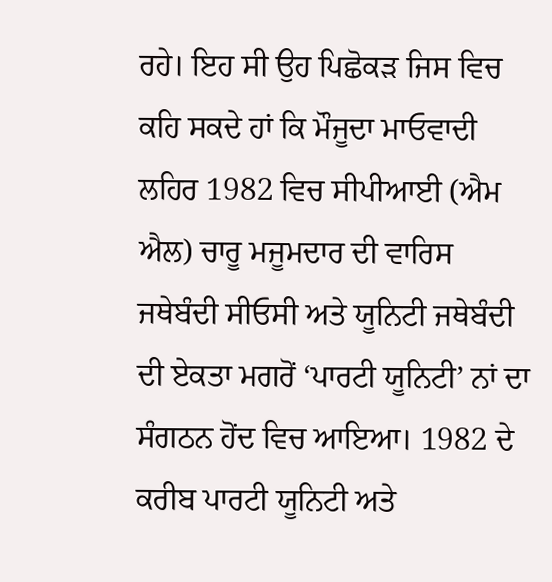ਰਹੇ। ਇਹ ਸੀ ਉਹ ਪਿਛੋਕੜ ਜਿਸ ਵਿਚ ਕਹਿ ਸਕਦੇ ਹਾਂ ਕਿ ਮੌਜੂਦਾ ਮਾਓਵਾਦੀ ਲਹਿਰ 1982 ਵਿਚ ਸੀਪੀਆਈ (ਐਮ ਐਲ) ਚਾਰੂ ਮਜੂਮਦਾਰ ਦੀ ਵਾਰਿਸ ਜਥੇਬੰਦੀ ਸੀਓਸੀ ਅਤੇ ਯੂਨਿਟੀ ਜਥੇਬੰਦੀ ਦੀ ਏਕਤਾ ਮਗਰੋਂ ‘ਪਾਰਟੀ ਯੂਨਿਟੀ’ ਨਾਂ ਦਾ ਸੰਗਠਨ ਹੋਂਦ ਵਿਚ ਆਇਆ। 1982 ਦੇ ਕਰੀਬ ਪਾਰਟੀ ਯੂਨਿਟੀ ਅਤੇ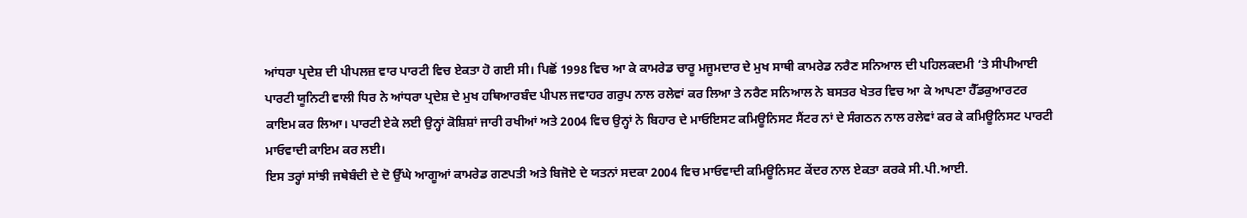ਆਂਧਰਾ ਪ੍ਰਦੇਸ਼ ਦੀ ਪੀਪਲਜ਼ ਵਾਰ ਪਾਰਟੀ ਵਿਚ ਏਕਤਾ ਹੋ ਗਈ ਸੀ। ਪਿਛੋਂ 1998 ਵਿਚ ਆ ਕੇ ਕਾਮਰੇਡ ਚਾਰੂ ਮਜੂਮਦਾਰ ਦੇ ਮੁਖ ਸਾਥੀ ਕਾਮਰੇਡ ਨਰੈਣ ਸਨਿਆਲ ਦੀ ਪਹਿਲਕਦਮੀ ‘ਤੇ ਸੀਪੀਆਈ ਪਾਰਟੀ ਯੂਨਿਟੀ ਵਾਲੀ ਧਿਰ ਨੇ ਆਂਧਰਾ ਪ੍ਰਦੇਸ਼ ਦੇ ਮੁਖ ਹਥਿਆਰਬੰਦ ਪੀਪਲ ਜਵਾਹਰ ਗਰੁਪ ਨਾਲ ਰਲੇਵਾਂ ਕਰ ਲਿਆ ਤੇ ਨਰੈਣ ਸਨਿਆਲ ਨੇ ਬਸਤਰ ਖੇਤਰ ਵਿਚ ਆ ਕੇ ਆਪਣਾ ਹੈੱਡਕੁਆਰਟਰ ਕਾਇਮ ਕਰ ਲਿਆ। ਪਾਰਟੀ ਏਕੇ ਲਈ ਉਨ੍ਹਾਂ ਕੋਸ਼ਿਸ਼ਾਂ ਜਾਰੀ ਰਖੀਆਂ ਅਤੇ 2004 ਵਿਚ ਉਨ੍ਹਾਂ ਨੇ ਬਿਹਾਰ ਦੇ ਮਾਓਇਸਟ ਕਮਿਊਨਿਸਟ ਸੈਂਟਰ ਨਾਂ ਦੇ ਸੰਗਠਨ ਨਾਲ ਰਲੇਵਾਂ ਕਰ ਕੇ ਕਮਿਊਨਿਸਟ ਪਾਰਟੀ ਮਾਓਵਾਦੀ ਕਾਇਮ ਕਰ ਲਈ।
ਇਸ ਤਰ੍ਹਾਂ ਸਾਂਝੀ ਜਥੇਬੰਦੀ ਦੇ ਦੋ ਉੱਘੇ ਆਗੂਆਂ ਕਾਮਰੇਡ ਗਣਪਤੀ ਅਤੇ ਬਿਜੋਏ ਦੇ ਯਤਨਾਂ ਸਦਕਾ 2004 ਵਿਚ ਮਾਓਵਾਦੀ ਕਮਿਊਨਿਸਟ ਕੇਂਦਰ ਨਾਲ ਏਕਤਾ ਕਰਕੇ ਸੀ.ਪੀ.ਆਈ.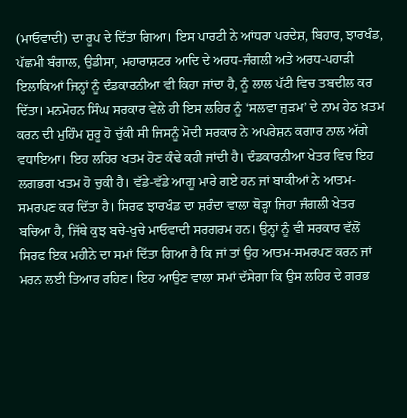(ਮਾਓਵਾਦੀ) ਦਾ ਰੂਪ ਦੇ ਦਿੱਤਾ ਗਿਆ। ਇਸ ਪਾਰਟੀ ਨੇ ਆਂਧਰਾ ਪਰਦੇਸ਼, ਬਿਹਾਰ, ਝਾਰਖੰਡ, ਪੱਛਮੀ ਬੰਗਾਲ, ਉਡੀਸਾ, ਮਹਾਰਾਸ਼ਟਰ ਆਦਿ ਦੇ ਅਰਧ-ਜੰਗਲੀ ਅਤੇ ਅਰਧ-ਪਹਾੜੀ ਇਲਾਕਿਆਂ ਜਿਨ੍ਹਾਂ ਨੂੰ ਦੰਡਕਾਰਨੀਆ ਵੀ ਕਿਹਾ ਜਾਂਦਾ ਹੈ, ਨੂੰ ਲਾਲ ਪੱਟੀ ਵਿਚ ਤਬਦੀਲ ਕਰ ਦਿੱਤਾ। ਮਨਮੋਹਨ ਸਿੰਘ ਸਰਕਾਰ ਵੇਲੇ ਹੀ ਇਸ ਲਹਿਰ ਨੂੰ ‘ਸਲਵਾ ਜੁੜਮ’ ਦੇ ਨਾਮ ਹੇਠ ਖ਼ਤਮ ਕਰਨ ਦੀ ਮੁਹਿੰਮ ਸ਼ੁਰੂ ਹੋ ਚੁੱਕੀ ਸੀ ਜਿਸਨੂੰ ਮੋਦੀ ਸਰਕਾਰ ਨੇ ਅਪਰੇਸ਼ਨ ਕਗਾਰ ਨਾਲ ਅੱਗੇ ਵਧਾਇਆ। ਇਹ ਲਹਿਰ ਖਤਮ ਹੋਣ ਕੰਢੇ ਕਹੀ ਜਾਂਦੀ ਹੈ। ਦੰਡਕਾਰਨੀਆ ਖੇਤਰ ਵਿਚ ਇਹ ਲਗਭਗ ਖਤਮ ਹੋ ਚੁਕੀ ਹੈ। ਵੱਡੇ-ਵੱਡੇ ਆਗੂ ਮਾਰੇ ਗਏ ਹਨ ਜਾਂ ਬਾਕੀਆਂ ਨੇ ਆਤਮ-ਸਮਰਪਣ ਕਰ ਦਿੱਤਾ ਹੈ। ਸਿਰਫ ਝਾਰਖੰਡ ਦਾ ਸ਼ਰੰਦਾ ਵਾਲਾ ਥੋੜ੍ਹਾ ਜਿਹਾ ਜੰਗਲੀ ਖੇਤਰ ਬਚਿਆ ਹੈ, ਜਿੱਥੇ ਕੁਝ ਬਚੇ-ਖੁਚੇ ਮਾਓਵਾਦੀ ਸਰਗਰਮ ਹਨ। ਉਨ੍ਹਾਂ ਨੂੰ ਵੀ ਸਰਕਾਰ ਵੱਲੋਂ ਸਿਰਫ ਇਕ ਮਹੀਨੇ ਦਾ ਸਮਾਂ ਦਿੱਤਾ ਗਿਆ ਹੈ ਕਿ ਜਾਂ ਤਾਂ ਉਹ ਆਤਮ-ਸਮਰਪਣ ਕਰਨ ਜਾਂ ਮਰਨ ਲਈ ਤਿਆਰ ਰਹਿਣ। ਇਹ ਆਉਣ ਵਾਲਾ ਸਮਾਂ ਦੱਸੇਗਾ ਕਿ ਉਸ ਲਹਿਰ ਦੇ ਗਰਭ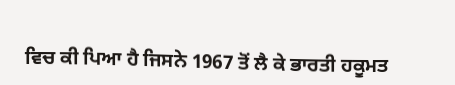ਵਿਚ ਕੀ ਪਿਆ ਹੈ ਜਿਸਨੇ 1967 ਤੋਂ ਲੈ ਕੇ ਭਾਰਤੀ ਹਕੂਮਤ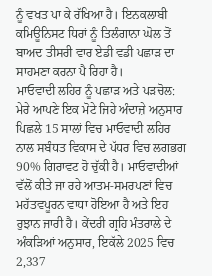ਨੂੰ ਵਖਤ ਪਾ ਕੇ ਰੱਖਿਆ ਹੈ। ਇਨਕਲਾਬੀ ਕਮਿਊਨਿਸਟ ਧਿਰਾਂ ਨੂੰ ਤਿਲੰਗਾਨਾ ਘੋਲ ਤੋਂ ਬਾਅਦ ਤੀਸਰੀ ਵਾਰ ਏਡੀ ਵਡੀ ਪਛਾੜ ਦਾ ਸਾਹਮਣਾ ਕਰਨਾ ਪੈ ਰਿਹਾ ਹੈ।
ਮਾਓਵਾਦੀ ਲਹਿਰ ਨੂੰ ਪਛਾੜ ਅਤੇ ਪੜਚੋਲ:
ਮੇਰੇ ਆਪਣੇ ਇਕ ਮੋਟੇ ਜਿਹੇ ਅੰਦਾਜ਼ੇ ਅਨੁਸਾਰ ਪਿਛਲੇ 15 ਸਾਲਾਂ ਵਿਚ ਮਾਓਵਾਦੀ ਲਹਿਰ ਨਾਲ ਸਬੰਧਤ ਵਿਕਾਸ ਦੇ ਪੱਧਰ ਵਿਚ ਲਗਭਗ 90% ਗਿਰਾਵਟ ਹੋ ਚੁੱਕੀ ਹੈ। ਮਾਓਵਾਦੀਆਂ ਵੱਲੋਂ ਕੀਤੇ ਜਾ ਰਹੇ ਆਤਮ-ਸਮਰਪਣਾਂ ਵਿਚ ਮਹੱਤਵਪੂਰਨ ਵਾਧਾ ਹੋਇਆ ਹੈ ਅਤੇ ਇਹ ਰੁਝਾਨ ਜਾਰੀ ਹੈ। ਕੇਂਦਰੀ ਗ੍ਰਹਿ ਮੰਤਰਾਲੇ ਦੇ ਅੰਕੜਿਆਂ ਅਨੁਸਾਰ, ਇਕੱਲੇ 2025 ਵਿਚ 2,337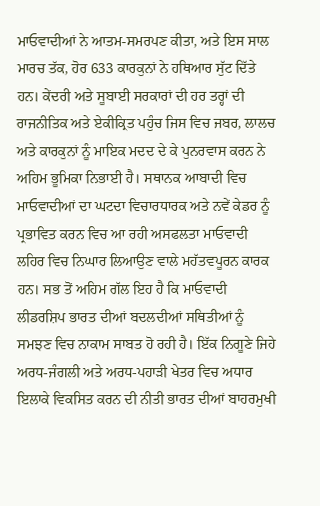ਮਾਓਵਾਦੀਆਂ ਨੇ ਆਤਮ-ਸਮਰਪਣ ਕੀਤਾ, ਅਤੇ ਇਸ ਸਾਲ ਮਾਰਚ ਤੱਕ, ਹੋਰ 633 ਕਾਰਕੁਨਾਂ ਨੇ ਹਥਿਆਰ ਸੁੱਟ ਦਿੱਤੇ ਹਨ। ਕੇਂਦਰੀ ਅਤੇ ਸੂਬਾਈ ਸਰਕਾਰਾਂ ਦੀ ਹਰ ਤਰ੍ਹਾਂ ਦੀ ਰਾਜਨੀਤਿਕ ਅਤੇ ਏਕੀਕ੍ਰਿਤ ਪਹੁੰਚ ਜਿਸ ਵਿਚ ਜਬਰ, ਲਾਲਚ ਅਤੇ ਕਾਰਕੁਨਾਂ ਨੂੰ ਮਾਇਕ ਮਦਦ ਦੇ ਕੇ ਪੁਨਰਵਾਸ ਕਰਨ ਨੇ ਅਹਿਮ ਭੂਮਿਕਾ ਨਿਭਾਈ ਹੈ। ਸਥਾਨਕ ਆਬਾਦੀ ਵਿਚ ਮਾਓਵਾਦੀਆਂ ਦਾ ਘਟਦਾ ਵਿਚਾਰਧਾਰਕ ਅਤੇ ਨਵੇਂ ਕੇਡਰ ਨੂੰ ਪ੍ਰਭਾਵਿਤ ਕਰਨ ਵਿਚ ਆ ਰਹੀ ਅਸਫਲਤਾ ਮਾਓਵਾਦੀ ਲਹਿਰ ਵਿਚ ਨਿਘਾਰ ਲਿਆਉਣ ਵਾਲੇ ਮਹੱਤਵਪੂਰਨ ਕਾਰਕ ਹਨ। ਸਭ ਤੋਂ ਅਹਿਮ ਗੱਲ ਇਹ ਹੈ ਕਿ ਮਾਓਵਾਦੀ ਲੀਡਰਸ਼ਿਪ ਭਾਰਤ ਦੀਆਂ ਬਦਲਦੀਆਂ ਸਥਿਤੀਆਂ ਨੂੰ ਸਮਝਣ ਵਿਚ ਨਾਕਾਮ ਸਾਬਤ ਹੋ ਰਹੀ ਹੈ। ਇੱਕ ਨਿਗੂਣੇ ਜਿਹੇ ਅਰਧ-ਜੰਗਲੀ ਅਤੇ ਅਰਧ-ਪਹਾੜੀ ਖੇਤਰ ਵਿਚ ਅਧਾਰ ਇਲਾਕੇ ਵਿਕਸਿਤ ਕਰਨ ਦੀ ਨੀਤੀ ਭਾਰਤ ਦੀਆਂ ਬਾਹਰਮੁਖੀ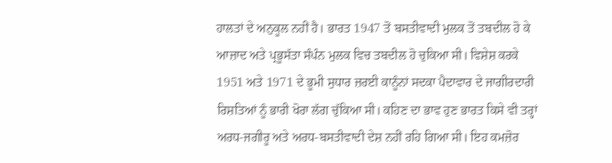ਹਾਲਤਾਂ ਦੇ ਅਨੁਕੂਲ ਨਹੀਂ ਹੈ। ਭਾਰਤ 1947 ਤੋਂ ਬਸਤੀਵਾਦੀ ਮੁਲਕ ਤੋਂ ਤਬਦੀਲ ਹੋ ਕੇ ਆਜ਼ਾਦ ਅਤੇ ਪ੍ਰਭੂਸੱਤਾ ਸੰਪੰਨ ਮੁਲਕ ਵਿਚ ਤਬਦੀਲ ਹੋ ਚੁਕਿਆ ਸੀ। ਵਿਸ਼ੇਸ਼ ਕਰਕੇ 1951 ਅਤੇ 1971 ਦੇ ਭੂਮੀ ਸੁਧਾਰ ਜ਼ਰਈ ਕਾਨੂੰਨਾਂ ਸਦਕਾ ਪੈਦਾਵਾਰ ਦੇ ਜਾਗੀਰਦਾਰੀ ਰਿਸ਼ਤਿਆਂ ਨੂੰ ਭਾਰੀ ਖੋਰਾ ਲੱਗ ਚੁੱਕਿਆ ਸੀ। ਕਹਿਣ ਦਾ ਭਾਵ ਹੁਣ ਭਾਰਤ ਕਿਸੇ ਵੀ ਤਰ੍ਹਾਂ ਅਰਧ-ਜਗੀਰੂ ਅਤੇ ਅਰਧ-ਬਸਤੀਵਾਦੀ ਦੇਸ਼ ਨਹੀਂ ਰਹਿ ਗਿਆ ਸੀ। ਇਹ ਕਮਜ਼ੋਰ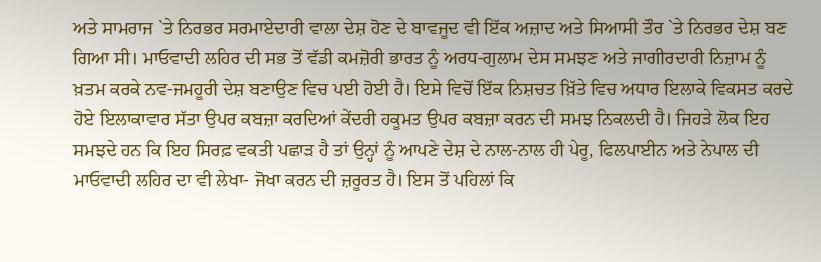ਅਤੇ ਸਾਮਰਾਜ `ਤੇ ਨਿਰਭਰ ਸਰਮਾਏਦਾਰੀ ਵਾਲਾ ਦੇਸ਼ ਹੋਣ ਦੇ ਬਾਵਜੂਦ ਵੀ ਇੱਕ ਅਜ਼ਾਦ ਅਤੇ ਸਿਆਸੀ ਤੌਰ `ਤੇ ਨਿਰਭਰ ਦੇਸ਼ ਬਣ ਗਿਆ ਸੀ। ਮਾਓਵਾਦੀ ਲਹਿਰ ਦੀ ਸਭ ਤੋਂ ਵੱਡੀ ਕਮਜ਼ੋਰੀ ਭਾਰਤ ਨੂੰ ਅਰਧ-ਗੁਲਾਮ ਦੇਸ ਸਮਝਣ ਅਤੇ ਜਾਗੀਰਦਾਰੀ ਨਿਜ਼ਾਮ ਨੂੰ ਖ਼ਤਮ ਕਰਕੇ ਨਵ-ਜਮਹੂਰੀ ਦੇਸ਼ ਬਣਾਉਣ ਵਿਚ ਪਈ ਹੋਈ ਹੈ। ਇਸੇ ਵਿਚੋਂ ਇੱਕ ਨਿਸ਼ਚਤ ਖ਼ਿੱਤੇ ਵਿਚ ਅਧਾਰ ਇਲਾਕੇ ਵਿਕਸਤ ਕਰਦੇ ਹੋਏ ਇਲਾਕਾਵਾਰ ਸੱਤਾ ਉਪਰ ਕਬਜ਼ਾ ਕਰਦਿਆਂ ਕੇਂਦਰੀ ਹਕੂਮਤ ਉਪਰ ਕਬਜ਼ਾ ਕਰਨ ਦੀ ਸਮਝ ਨਿਕਲਦੀ ਹੈ। ਜਿਹੜੇ ਲੋਕ ਇਹ ਸਮਝਦੇ ਹਨ ਕਿ ਇਹ ਸਿਰਫ਼ ਵਕਤੀ ਪਛਾੜ ਹੈ ਤਾਂ ਉਨ੍ਹਾਂ ਨੂੰ ਆਪਣੇ ਦੇਸ਼ ਦੇ ਨਾਲ-ਨਾਲ ਹੀ ਪੇਰੂ, ਫਿਲਪਾਈਨ ਅਤੇ ਨੇਪਾਲ ਦੀ ਮਾਓਵਾਦੀ ਲਹਿਰ ਦਾ ਵੀ ਲੇਖਾ- ਜੋਖਾ ਕਰਨ ਦੀ ਜ਼ਰੂਰਤ ਹੈ। ਇਸ ਤੋਂ ਪਹਿਲਾਂ ਕਿ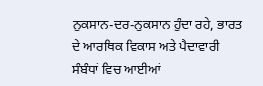ਨੁਕਸਾਨ-ਦਰ-ਨੁਕਸਾਨ ਹੁੰਦਾ ਰਹੇ, ਭਾਰਤ ਦੇ ਆਰਥਿਕ ਵਿਕਾਸ ਅਤੇ ਪੈਦਾਵਾਰੀ ਸੰਬੰਧਾਂ ਵਿਚ ਆਈਆਂ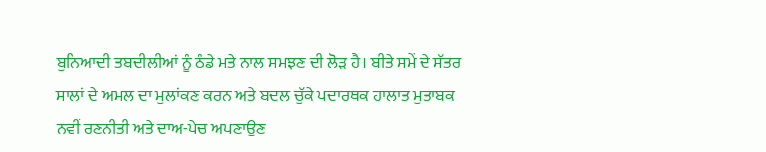ਬੁਨਿਆਦੀ ਤਬਦੀਲੀਆਂ ਨੂੰ ਠੰਡੇ ਮਤੇ ਨਾਲ ਸਮਝਣ ਦੀ ਲੋੜ ਹੈ। ਬੀਤੇ ਸਮੇਂ ਦੇ ਸੱਤਰ ਸਾਲਾਂ ਦੇ ਅਮਲ ਦਾ ਮੁਲਾਂਕਣ ਕਰਨ ਅਤੇ ਬਦਲ ਚੁੱਕੇ ਪਦਾਰਥਕ ਹਾਲਾਤ ਮੁਤਾਬਕ ਨਵੀਂ ਰਣਨੀਤੀ ਅਤੇ ਦਾਅ-ਪੇਚ ਅਪਣਾਉਣ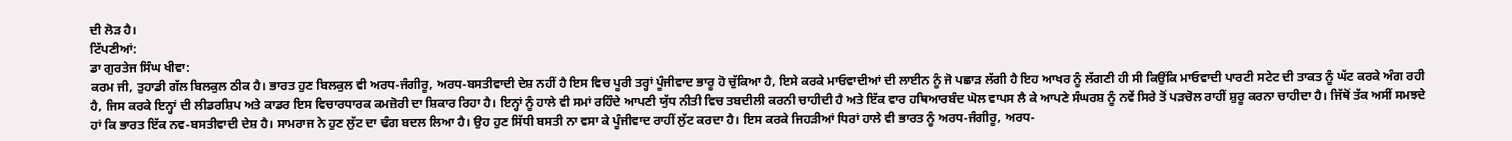ਦੀ ਲੋੜ ਹੈ।
ਟਿੱਪਣੀਆਂ:
ਡਾ ਗੁਰਤੇਜ ਸਿੰਘ ਖੀਵਾ:
ਕਰਮ ਜੀ, ਤੁਹਾਡੀ ਗੱਲ ਬਿਲਕੁਲ ਠੀਕ ਹੈ। ਭਾਰਤ ਹੁਣ ਬਿਲਕੁਲ ਵੀ ਅਰਧ-ਜੰਗੀਰੂ, ਅਰਧ-ਬਸਤੀਵਾਦੀ ਦੇਸ਼ ਨਹੀਂ ਹੈ ਇਸ ਵਿਚ ਪੂਰੀ ਤਰ੍ਹਾਂ ਪੂੰਜੀਵਾਦ ਭਾਰੂ ਹੋ ਚੁੱਕਿਆ ਹੈ, ਇਸੇ ਕਰਕੇ ਮਾਓਵਾਦੀਆਂ ਦੀ ਲਾਈਨ ਨੂੰ ਜੋ ਪਛਾੜ ਲੱਗੀ ਹੈ ਇਹ ਆਖਰ ਨੂੰ ਲੱਗਣੀ ਹੀ ਸੀ ਕਿਉਂਕਿ ਮਾਓਵਾਦੀ ਪਾਰਟੀ ਸਟੇਟ ਦੀ ਤਾਕਤ ਨੂੰ ਘੱਟ ਕਰਕੇ ਅੰਗ ਰਹੀ ਹੈ, ਜਿਸ ਕਰਕੇ ਇਨ੍ਹਾਂ ਦੀ ਲੀਡਰਸ਼ਿਪ ਅਤੇ ਕਾਡਰ ਇਸ ਵਿਚਾਰਧਾਰਕ ਕਮਜ਼ੋਰੀ ਦਾ ਸ਼ਿਕਾਰ ਰਿਹਾ ਹੈ। ਇਨ੍ਹਾਂ ਨੂੰ ਹਾਲੇ ਵੀ ਸਮਾਂ ਰਹਿੰਦੇ ਆਪਣੀ ਯੁੱਧ ਨੀਤੀ ਵਿਚ ਤਬਦੀਲੀ ਕਰਨੀ ਚਾਹੀਦੀ ਹੈ ਅਤੇ ਇੱਕ ਵਾਰ ਹਥਿਆਰਬੰਦ ਘੋਲ ਵਾਪਸ ਲੈ ਕੇ ਆਪਣੇ ਸੰਘਰਸ਼ ਨੂੰ ਨਵੇਂ ਸਿਰੇ ਤੋਂ ਪੜਚੋਲ ਰਾਹੀਂ ਸ਼ੁਰੂ ਕਰਨਾ ਚਾਹੀਦਾ ਹੈ। ਜਿੱਥੋਂ ਤੱਕ ਅਸੀਂ ਸਮਝਦੇ ਹਾਂ ਕਿ ਭਾਰਤ ਇੱਕ ਨਵ-ਬਸਤੀਵਾਦੀ ਦੇਸ਼ ਹੈ। ਸਾਮਰਾਜ ਨੇ ਹੁਣ ਲੁੱਟ ਦਾ ਢੰਗ ਬਦਲ ਲਿਆ ਹੈ। ਉਹ ਹੁਣ ਸਿੱਧੀ ਬਸਤੀ ਨਾ ਵਸਾ ਕੇ ਪੂੰਜੀਵਾਦ ਰਾਹੀਂ ਲੁੱਟ ਕਰਦਾ ਹੈ। ਇਸ ਕਰਕੇ ਜਿਹੜੀਆਂ ਧਿਰਾਂ ਹਾਲੇ ਵੀ ਭਾਰਤ ਨੂੰ ਅਰਧ-ਜੰਗੀਰੂ, ਅਰਧ-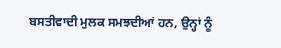ਬਸਤੀਵਾਦੀ ਮੁਲਕ ਸਮਝਦੀਆਂ ਹਨ, ਉਨ੍ਹਾਂ ਨੂੰ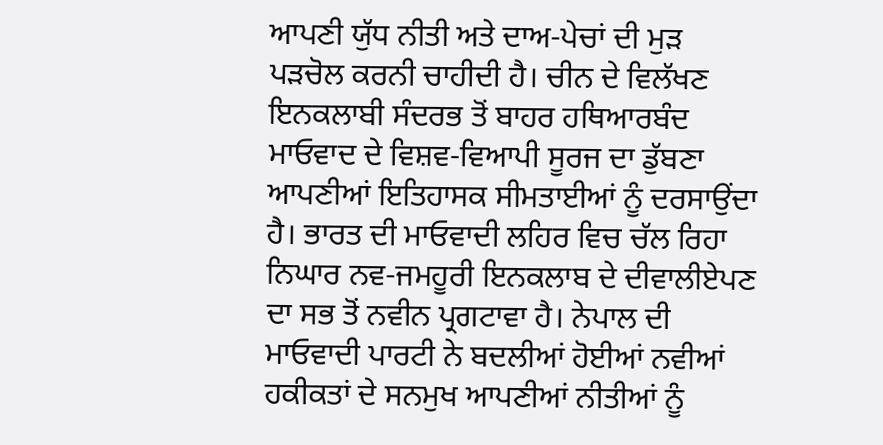ਆਪਣੀ ਯੁੱਧ ਨੀਤੀ ਅਤੇ ਦਾਅ-ਪੇਚਾਂ ਦੀ ਮੁੜ ਪੜਚੋਲ ਕਰਨੀ ਚਾਹੀਦੀ ਹੈ। ਚੀਨ ਦੇ ਵਿਲੱਖਣ ਇਨਕਲਾਬੀ ਸੰਦਰਭ ਤੋਂ ਬਾਹਰ ਹਥਿਆਰਬੰਦ ਮਾਓਵਾਦ ਦੇ ਵਿਸ਼ਵ-ਵਿਆਪੀ ਸੂਰਜ ਦਾ ਡੁੱਬਣਾ ਆਪਣੀਆਂ ਇਤਿਹਾਸਕ ਸੀਮਤਾਈਆਂ ਨੂੰ ਦਰਸਾਉਂਦਾ ਹੈ। ਭਾਰਤ ਦੀ ਮਾਓਵਾਦੀ ਲਹਿਰ ਵਿਚ ਚੱਲ ਰਿਹਾ ਨਿਘਾਰ ਨਵ-ਜਮਹੂਰੀ ਇਨਕਲਾਬ ਦੇ ਦੀਵਾਲੀਏਪਣ ਦਾ ਸਭ ਤੋਂ ਨਵੀਨ ਪ੍ਰਗਟਾਵਾ ਹੈ। ਨੇਪਾਲ ਦੀ ਮਾਓਵਾਦੀ ਪਾਰਟੀ ਨੇ ਬਦਲੀਆਂ ਹੋਈਆਂ ਨਵੀਆਂ ਹਕੀਕਤਾਂ ਦੇ ਸਨਮੁਖ ਆਪਣੀਆਂ ਨੀਤੀਆਂ ਨੂੰ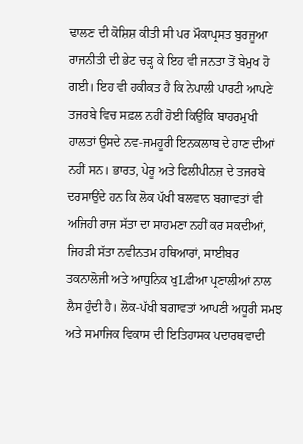ਢਾਲਣ ਦੀ ਕੋਸ਼ਿਸ਼ ਕੀਤੀ ਸੀ ਪਰ ਮੌਕਾਪ੍ਰਸਤ ਬੁਰਜੂਆ ਰਾਜਨੀਤੀ ਦੀ ਭੇਟ ਚੜ੍ਹ ਕੇ ਇਹ ਵੀ ਜਨਤਾ ਤੋਂ ਬੇਮੁਖ ਹੋ ਗਈ। ਇਹ ਵੀ ਹਕੀਕਤ ਹੈ ਕਿ ਨੇਪਾਲੀ ਪਾਰਟੀ ਆਪਣੇ ਤਜਰਬੇ ਵਿਚ ਸਫ਼ਲ ਨਹੀਂ ਹੋਈ ਕਿਉਂਕਿ ਬਾਹਰਮੁਖੀ ਹਾਲਤਾਂ ਉਸਦੇ ਨਵ-ਜਮਹੂਰੀ ਇਨਕਲਾਬ ਦੇ ਹਾਣ ਦੀਆਂ ਨਹੀਂ ਸਨ। ਭਾਰਤ, ਪੇਰੂ ਅਤੇ ਫਿਲੀਪੀਨਜ਼ ਦੇ ਤਜਰਬੇ ਦਰਸਾਉਂਦੇ ਹਨ ਕਿ ਲੋਕ ਪੱਖੀ ਬਲਵਾਨ ਬਗਾਵਤਾਂ ਵੀ ਅਜਿਹੀ ਰਾਜ ਸੱਤਾ ਦਾ ਸਾਹਮਣਾ ਨਹੀਂ ਕਰ ਸਕਦੀਆਂ, ਜਿਹੜੀ ਸੱਤਾ ਨਵੀਨਤਮ ਹਥਿਆਰਾਂ, ਸਾਈਬਰ ਤਕਨਾਲੋਜੀ ਅਤੇ ਆਧੁਨਿਕ ਖੁLਫੀਆ ਪ੍ਰਣਾਲੀਆਂ ਨਾਲ ਲੈਸ ਹੁੰਦੀ ਹੈ। ਲੋਕ-ਪੱਖੀ ਬਗਾਵਤਾਂ ਆਪਣੀ ਅਧੂਰੀ ਸਮਝ ਅਤੇ ਸਮਾਜਿਕ ਵਿਕਾਸ ਦੀ ਇਤਿਹਾਸਕ ਪਦਾਰਥਵਾਦੀ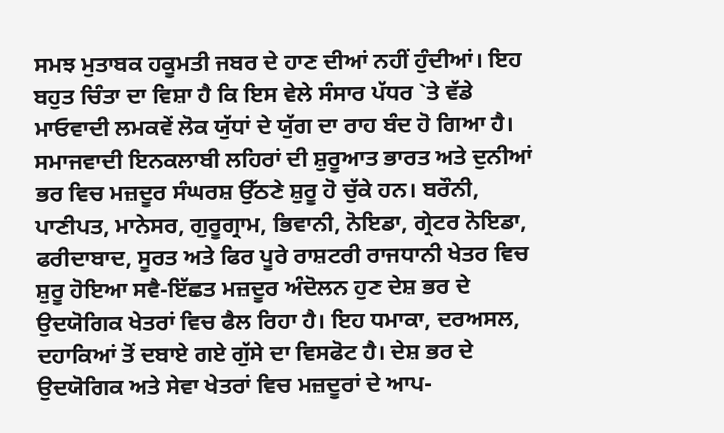ਸਮਝ ਮੁਤਾਬਕ ਹਕੂਮਤੀ ਜਬਰ ਦੇ ਹਾਣ ਦੀਆਂ ਨਹੀਂ ਹੁੰਦੀਆਂ। ਇਹ ਬਹੁਤ ਚਿੰਤਾ ਦਾ ਵਿਸ਼ਾ ਹੈ ਕਿ ਇਸ ਵੇਲੇ ਸੰਸਾਰ ਪੱਧਰ `ਤੇ ਵੱਡੇ ਮਾਓਵਾਦੀ ਲਮਕਵੇਂ ਲੋਕ ਯੁੱਧਾਂ ਦੇ ਯੁੱਗ ਦਾ ਰਾਹ ਬੰਦ ਹੋ ਗਿਆ ਹੈ। ਸਮਾਜਵਾਦੀ ਇਨਕਲਾਬੀ ਲਹਿਰਾਂ ਦੀ ਸ਼ੁਰੂਆਤ ਭਾਰਤ ਅਤੇ ਦੁਨੀਆਂ ਭਰ ਵਿਚ ਮਜ਼ਦੂਰ ਸੰਘਰਸ਼ ਉੱਠਣੇ ਸ਼ੁਰੂ ਹੋ ਚੁੱਕੇ ਹਨ। ਬਰੌਨੀ, ਪਾਣੀਪਤ, ਮਾਨੇਸਰ, ਗੁਰੂਗ੍ਰਾਮ, ਭਿਵਾਨੀ, ਨੋਇਡਾ, ਗ੍ਰੇਟਰ ਨੋਇਡਾ, ਫਰੀਦਾਬਾਦ, ਸੂਰਤ ਅਤੇ ਫਿਰ ਪੂਰੇ ਰਾਸ਼ਟਰੀ ਰਾਜਧਾਨੀ ਖੇਤਰ ਵਿਚ ਸ਼ੁਰੂ ਹੋਇਆ ਸਵੈ-ਇੱਛਤ ਮਜ਼ਦੂਰ ਅੰਦੋਲਨ ਹੁਣ ਦੇਸ਼ ਭਰ ਦੇ ਉਦਯੋਗਿਕ ਖੇਤਰਾਂ ਵਿਚ ਫੈਲ ਰਿਹਾ ਹੈ। ਇਹ ਧਮਾਕਾ, ਦਰਅਸਲ, ਦਹਾਕਿਆਂ ਤੋਂ ਦਬਾਏ ਗਏ ਗੁੱਸੇ ਦਾ ਵਿਸਫੋਟ ਹੈ। ਦੇਸ਼ ਭਰ ਦੇ ਉਦਯੋਗਿਕ ਅਤੇ ਸੇਵਾ ਖੇਤਰਾਂ ਵਿਚ ਮਜ਼ਦੂਰਾਂ ਦੇ ਆਪ-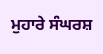ਮੁਹਾਰੇ ਸੰਘਰਸ਼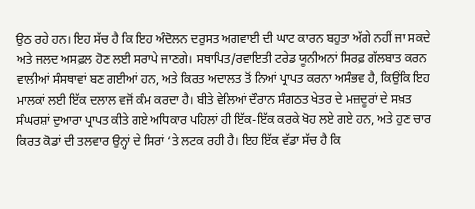ਉਠ ਰਹੇ ਹਨ। ਇਹ ਸੱਚ ਹੈ ਕਿ ਇਹ ਅੰਦੋਲਨ ਦਰੁਸਤ ਅਗਵਾਈ ਦੀ ਘਾਟ ਕਾਰਨ ਬਹੁਤਾ ਅੱਗੇ ਨਹੀਂ ਜਾ ਸਕਦੇ ਅਤੇ ਜਲਦ ਅਸਫ਼ਲ ਹੋਣ ਲਈ ਸਰਾਪੇ ਜਾਣਗੇ। ਸਥਾਪਿਤ/ਰਵਾਇਤੀ ਟਰੇਡ ਯੂਨੀਅਨਾਂ ਸਿਰਫ਼ ਗੱਲਬਾਤ ਕਰਨ ਵਾਲੀਆਂ ਸੰਸਥਾਵਾਂ ਬਣ ਗਈਆਂ ਹਨ, ਅਤੇ ਕਿਰਤ ਅਦਾਲਤ ਤੋਂ ਨਿਆਂ ਪ੍ਰਾਪਤ ਕਰਨਾ ਅਸੰਭਵ ਹੈ, ਕਿਉਂਕਿ ਇਹ ਮਾਲਕਾਂ ਲਈ ਇੱਕ ਦਲਾਲ ਵਜੋਂ ਕੰਮ ਕਰਦਾ ਹੈ। ਬੀਤੇ ਵੇਲਿਆਂ ਦੌਰਾਨ ਸੰਗਠਤ ਖੇਤਰ ਦੇ ਮਜ਼ਦੂਰਾਂ ਦੇ ਸਖ਼ਤ ਸੰਘਰਸ਼ਾਂ ਦੁਆਰਾ ਪ੍ਰਾਪਤ ਕੀਤੇ ਗਏ ਅਧਿਕਾਰ ਪਹਿਲਾਂ ਹੀ ਇੱਕ-ਇੱਕ ਕਰਕੇ ਖੋਹ ਲਏ ਗਏ ਹਨ, ਅਤੇ ਹੁਣ ਚਾਰ ਕਿਰਤ ਕੋਡਾਂ ਦੀ ਤਲਵਾਰ ਉਨ੍ਹਾਂ ਦੇ ਸਿਰਾਂ ‘ਤੇ ਲਟਕ ਰਹੀ ਹੈ। ਇਹ ਇੱਕ ਵੱਡਾ ਸੱਚ ਹੈ ਕਿ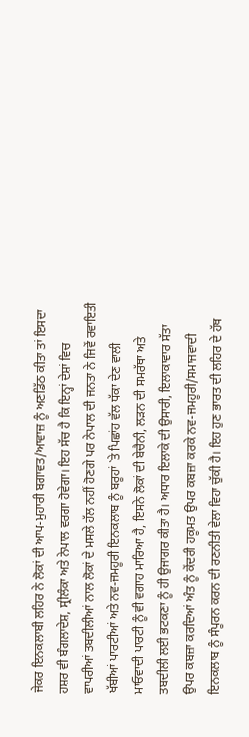ਜੇਕਰ ਇਨਕਲਾਬੀ ਲਹਿਰ ਨੇ ਲੋਕਾਂ ਦੀ ਆਪ-ਮੁਹਾਰੀ ਬਗਾਵਤ/ਆਵਾਜ਼ ਨੂੰ ਅਣਡਿੱਠ ਕੀਤਾ ਤਾਂ ਇਸਦਾ ਹਸ਼ਰ ਵੀ ਬੰਗਲਾਦੇਸ਼, ਸ੍ਰੀਲੰਕਾ ਅਤੇ ਨੇਪਾਲ ਵਰਗਾ ਹੋਵੇਗਾ। ਇਹ ਸੱਚ ਹੈ ਕਿ ਇਨ੍ਹਾਂ ਦੇਸ਼ਾਂ ਵਿਚ ਵਾਪਰੀਆਂ ਤਬਦੀਲੀਆਂ ਨਾਲ ਲੋਕਾਂ ਦੇ ਮਸਲੇ ਹੱਲ ਨਹੀਂ ਹੋਣਗੇ ਪਰ ਨੇਪਾਲ ਦੀ ਜਨਤਾ ਨੇ ਜਿਵੇਂ ਰਵਾਇਤੀ ਖੱਬੀਆਂ ਪਾਰਟੀਆਂ ਅਤੇ ਨਵ-ਜਮਹੂਰੀ ਇਨਕਲਾਬ ਨੂੰ ਬਰੂਹਾਂ `ਤੇ ਪਿਛਾਂਹ ਵੱਲ ਧੱਕਾ ਦੇਣ ਵਾਲੀ ਮਾਓਵਾਦੀ ਪਾਰਟੀ ਨੂੰ ਵੀ ਵਗਾਹ ਮਾਰਿਆ ਹੈ, ਇਸਨੇ ਲੋਕਾਂ ਦੀ ਬੇਚੈਨੀ, ਲੜਨ ਦੀ ਸਮਰੱਥਾ ਅਤੇ ਤਬਦੀਲੀ ਲਈ ਭਟਕਣਾ ਨੂੰ ਹੀ ਉਜਾਗਰ ਕੀਤਾ ਹੈ। ਅਧਾਰ ਇਲਾਕੇ ਦੀ ਉਸਾਰੀ, ਇਲਾਕਾਵਾਰ ਸੱਤਾ ਉਪਰ ਕਬਜ਼ਾ ਕਰਦਿਆਂ ਅੰਤ ਨੂੰ ਕੇਂਦਰੀ ਹਕੂਮਤ ਉਪਰ ਕਬਜ਼ਾ ਕਰਕੇ ਨਵ-ਜਮਹੂਰੀ/ਸਮਾਜਵਾਦੀ ਇਨਕਲਾਬ ਨੂੰ ਸੰਪੂਰਨ ਕਰਨ ਦੀ ਰਣਨੀਤੀ ਵੇਲਾ ਵਿਹਾ ਚੁੱਕੀ ਹੈ। ਇਹ ਹੁਣ ਭਾਰਤ ਦੀ ਲਹਿਰ ਦੇ ਹੱਥ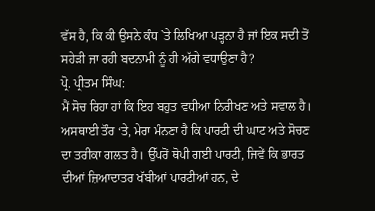ਵੱਸ ਹੈ, ਕਿ ਕੀ ਉਸਨੇ ਕੰਧ `ਤੇ ਲਿਖਿਆ ਪੜ੍ਹਨਾ ਹੈ ਜਾਂ ਇਕ ਸਦੀ ਤੋਂ ਸਹੇੜੀ ਜਾ ਰਹੀ ਬਦਨਾਮੀ ਨੂੰ ਹੀ ਅੱਗੇ ਵਧਾਉਣਾ ਹੈ?
ਪ੍ਰੋ. ਪ੍ਰੀਤਮ ਸਿੰਘ:
ਮੈਂ ਸੋਚ ਰਿਹਾ ਹਾਂ ਕਿ ਇਹ ਬਹੁਤ ਵਧੀਆ ਨਿਰੀਖਣ ਅਤੇ ਸਵਾਲ ਹੈ। ਅਸਥਾਈ ਤੌਰ ‘ਤੇ, ਮੇਰਾ ਮੰਨਣਾ ਹੈ ਕਿ ਪਾਰਟੀ ਦੀ ਘਾਟ ਅਤੇ ਸੋਚਣ ਦਾ ਤਰੀਕਾ ਗਲਤ ਹੈ। ਉੱਪਰੋਂ ਥੋਪੀ ਗਈ ਪਾਰਟੀ, ਜਿਵੇਂ ਕਿ ਭਾਰਤ ਦੀਆਂ ਜ਼ਿਆਦਾਤਰ ਖੱਬੀਆਂ ਪਾਰਟੀਆਂ ਹਨ, ਦੇ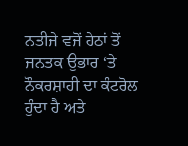ਨਤੀਜੇ ਵਜੋਂ ਹੇਠਾਂ ਤੋਂ ਜਨਤਕ ਉਭਾਰ ‘ਤੇ ਨੌਕਰਸ਼ਾਹੀ ਦਾ ਕੰਟਰੋਲ ਹੁੰਦਾ ਹੈ ਅਤੇ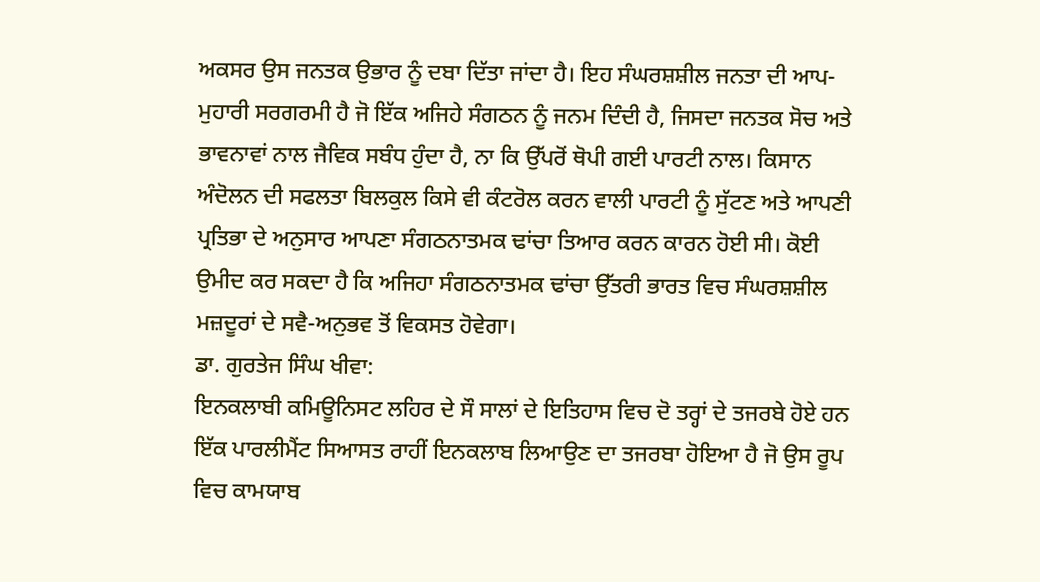ਅਕਸਰ ਉਸ ਜਨਤਕ ਉਭਾਰ ਨੂੰ ਦਬਾ ਦਿੱਤਾ ਜਾਂਦਾ ਹੈ। ਇਹ ਸੰਘਰਸ਼ਸ਼ੀਲ ਜਨਤਾ ਦੀ ਆਪ- ਮੁਹਾਰੀ ਸਰਗਰਮੀ ਹੈ ਜੋ ਇੱਕ ਅਜਿਹੇ ਸੰਗਠਨ ਨੂੰ ਜਨਮ ਦਿੰਦੀ ਹੈ, ਜਿਸਦਾ ਜਨਤਕ ਸੋਚ ਅਤੇ ਭਾਵਨਾਵਾਂ ਨਾਲ ਜੈਵਿਕ ਸਬੰਧ ਹੁੰਦਾ ਹੈ, ਨਾ ਕਿ ਉੱਪਰੋਂ ਥੋਪੀ ਗਈ ਪਾਰਟੀ ਨਾਲ। ਕਿਸਾਨ ਅੰਦੋਲਨ ਦੀ ਸਫਲਤਾ ਬਿਲਕੁਲ ਕਿਸੇ ਵੀ ਕੰਟਰੋਲ ਕਰਨ ਵਾਲੀ ਪਾਰਟੀ ਨੂੰ ਸੁੱਟਣ ਅਤੇ ਆਪਣੀ ਪ੍ਰਤਿਭਾ ਦੇ ਅਨੁਸਾਰ ਆਪਣਾ ਸੰਗਠਨਾਤਮਕ ਢਾਂਚਾ ਤਿਆਰ ਕਰਨ ਕਾਰਨ ਹੋਈ ਸੀ। ਕੋਈ ਉਮੀਦ ਕਰ ਸਕਦਾ ਹੈ ਕਿ ਅਜਿਹਾ ਸੰਗਠਨਾਤਮਕ ਢਾਂਚਾ ਉੱਤਰੀ ਭਾਰਤ ਵਿਚ ਸੰਘਰਸ਼ਸ਼ੀਲ ਮਜ਼ਦੂਰਾਂ ਦੇ ਸਵੈ-ਅਨੁਭਵ ਤੋਂ ਵਿਕਸਤ ਹੋਵੇਗਾ।
ਡਾ. ਗੁਰਤੇਜ ਸਿੰਘ ਖੀਵਾ:
ਇਨਕਲਾਬੀ ਕਮਿਊਨਿਸਟ ਲਹਿਰ ਦੇ ਸੌ ਸਾਲਾਂ ਦੇ ਇਤਿਹਾਸ ਵਿਚ ਦੋ ਤਰ੍ਹਾਂ ਦੇ ਤਜਰਬੇ ਹੋਏ ਹਨ ਇੱਕ ਪਾਰਲੀਮੈਂਟ ਸਿਆਸਤ ਰਾਹੀਂ ਇਨਕਲਾਬ ਲਿਆਉਣ ਦਾ ਤਜਰਬਾ ਹੋਇਆ ਹੈ ਜੋ ਉਸ ਰੂਪ ਵਿਚ ਕਾਮਯਾਬ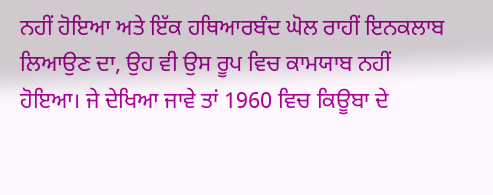ਨਹੀਂ ਹੋਇਆ ਅਤੇ ਇੱਕ ਹਥਿਆਰਬੰਦ ਘੋਲ ਰਾਹੀਂ ਇਨਕਲਾਬ ਲਿਆਉਣ ਦਾ, ਉਹ ਵੀ ਉਸ ਰੂਪ ਵਿਚ ਕਾਮਯਾਬ ਨਹੀਂ ਹੋਇਆ। ਜੇ ਦੇਖਿਆ ਜਾਵੇ ਤਾਂ 1960 ਵਿਚ ਕਿਊਬਾ ਦੇ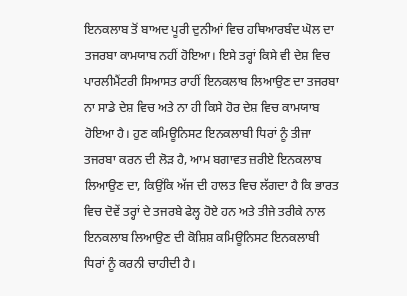ਇਨਕਲਾਬ ਤੋਂ ਬਾਅਦ ਪੂਰੀ ਦੁਨੀਆਂ ਵਿਚ ਹਥਿਆਰਬੰਦ ਘੋਲ ਦਾ ਤਜਰਬਾ ਕਾਮਯਾਬ ਨਹੀਂ ਹੋਇਆ। ਇਸੇ ਤਰ੍ਹਾਂ ਕਿਸੇ ਵੀ ਦੇਸ਼ ਵਿਚ ਪਾਰਲੀਮੈਂਟਰੀ ਸਿਆਸਤ ਰਾਹੀਂ ਇਨਕਲਾਬ ਲਿਆਉਣ ਦਾ ਤਜਰਬਾ ਨਾ ਸਾਡੇ ਦੇਸ਼ ਵਿਚ ਅਤੇ ਨਾ ਹੀ ਕਿਸੇ ਹੋਰ ਦੇਸ਼ ਵਿਚ ਕਾਮਯਾਬ ਹੋਇਆ ਹੈ। ਹੁਣ ਕਮਿਊਨਿਸਟ ਇਨਕਲਾਬੀ ਧਿਰਾਂ ਨੂੰ ਤੀਜਾ ਤਜਰਬਾ ਕਰਨ ਦੀ ਲੋੜ ਹੈ, ਆਮ ਬਗਾਵਤ ਜ਼ਰੀਏ ਇਨਕਲਾਬ ਲਿਆਉਣ ਦਾ, ਕਿਉਂਕਿ ਅੱਜ ਦੀ ਹਾਲਤ ਵਿਚ ਲੱਗਦਾ ਹੈ ਕਿ ਭਾਰਤ ਵਿਚ ਦੋਵੇਂ ਤਰ੍ਹਾਂ ਦੇ ਤਜਰਬੇ ਫੇਲ੍ਹ ਹੋਏ ਹਨ ਅਤੇ ਤੀਜੇ ਤਰੀਕੇ ਨਾਲ ਇਨਕਲਾਬ ਲਿਆਉਣ ਦੀ ਕੋਸ਼ਿਸ਼ ਕਮਿਊਨਿਸਟ ਇਨਕਲਾਬੀ ਧਿਰਾਂ ਨੂੰ ਕਰਨੀ ਚਾਹੀਦੀ ਹੈ।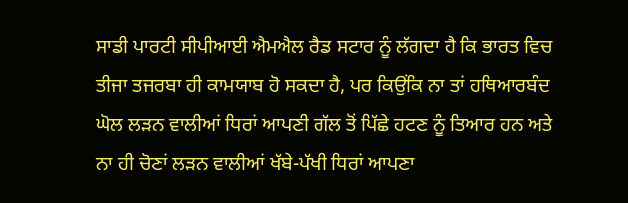ਸਾਡੀ ਪਾਰਟੀ ਸੀਪੀਆਈ ਐਮਐਲ ਰੈਡ ਸਟਾਰ ਨੂੰ ਲੱਗਦਾ ਹੈ ਕਿ ਭਾਰਤ ਵਿਚ ਤੀਜਾ ਤਜਰਬਾ ਹੀ ਕਾਮਯਾਬ ਹੋ ਸਕਦਾ ਹੈ, ਪਰ ਕਿਉਂਕਿ ਨਾ ਤਾਂ ਹਥਿਆਰਬੰਦ ਘੋਲ ਲੜਨ ਵਾਲੀਆਂ ਧਿਰਾਂ ਆਪਣੀ ਗੱਲ ਤੋਂ ਪਿੱਛੇ ਹਟਣ ਨੂੰ ਤਿਆਰ ਹਨ ਅਤੇ ਨਾ ਹੀ ਚੋਣਾਂ ਲੜਨ ਵਾਲੀਆਂ ਖੱਬੇ-ਪੱਖੀ ਧਿਰਾਂ ਆਪਣਾ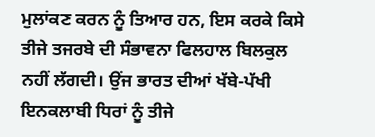ਮੁਲਾਂਕਣ ਕਰਨ ਨੂੰ ਤਿਆਰ ਹਨ, ਇਸ ਕਰਕੇ ਕਿਸੇ ਤੀਜੇ ਤਜਰਬੇ ਦੀ ਸੰਭਾਵਨਾ ਫਿਲਹਾਲ ਬਿਲਕੁਲ ਨਹੀਂ ਲੱਗਦੀ। ਉਂਜ ਭਾਰਤ ਦੀਆਂ ਖੱਬੇ-ਪੱਖੀ ਇਨਕਲਾਬੀ ਧਿਰਾਂ ਨੂੰ ਤੀਜੇ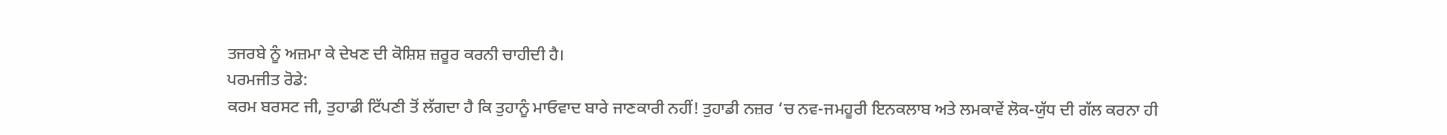ਤਜਰਬੇ ਨੂੰ ਅਜ਼ਮਾ ਕੇ ਦੇਖਣ ਦੀ ਕੋਸ਼ਿਸ਼ ਜ਼ਰੂਰ ਕਰਨੀ ਚਾਹੀਦੀ ਹੈ।
ਪਰਮਜੀਤ ਰੋਡੇ:
ਕਰਮ ਬਰਸਟ ਜੀ, ਤੁਹਾਡੀ ਟਿੱਪਣੀ ਤੋਂ ਲੱਗਦਾ ਹੈ ਕਿ ਤੁਹਾਨੂੰ ਮਾਓਵਾਦ ਬਾਰੇ ਜਾਣਕਾਰੀ ਨਹੀਂ! ਤੁਹਾਡੀ ਨਜ਼ਰ ‘ਚ ਨਵ-ਜਮਹੂਰੀ ਇਨਕਲਾਬ ਅਤੇ ਲਮਕਾਵੇਂ ਲੋਕ-ਯੁੱਧ ਦੀ ਗੱਲ ਕਰਨਾ ਹੀ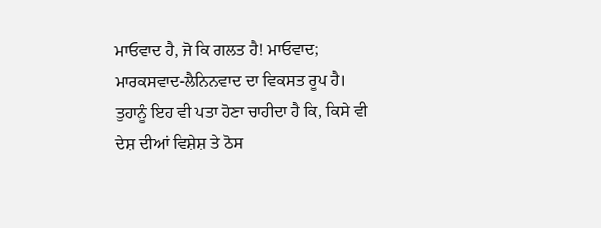ਮਾਓਵਾਦ ਹੈ, ਜੋ ਕਿ ਗਲਤ ਹੈ! ਮਾਓਵਾਦ; ਮਾਰਕਸਵਾਦ-ਲੈਨਿਨਵਾਦ ਦਾ ਵਿਕਸਤ ਰੂਪ ਹੈ। ਤੁਹਾਨੂੰ ਇਹ ਵੀ ਪਤਾ ਹੋਣਾ ਚਾਹੀਦਾ ਹੈ ਕਿ, ਕਿਸੇ ਵੀ ਦੇਸ਼ ਦੀਆਂ ਵਿਸ਼ੇਸ਼ ਤੇ ਠੋਸ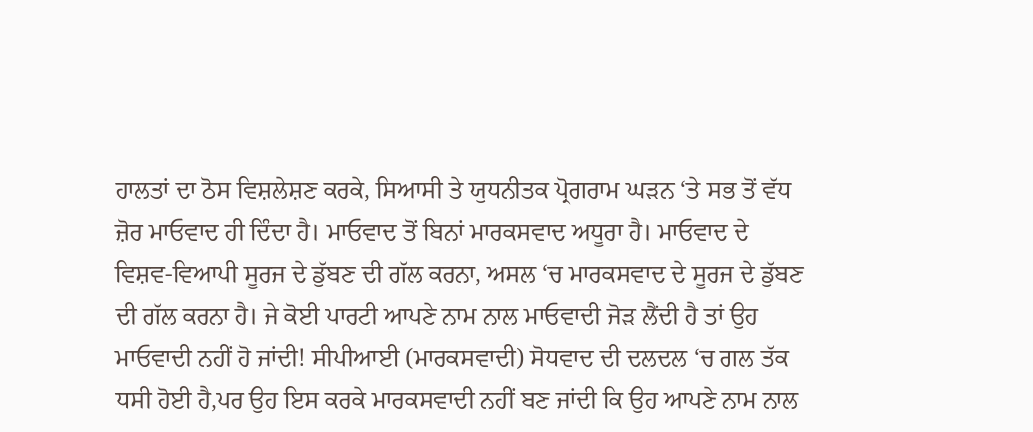ਹਾਲਤਾਂ ਦਾ ਠੋਸ ਵਿਸ਼ਲੇਸ਼ਣ ਕਰਕੇ, ਸਿਆਸੀ ਤੇ ਯੁਧਨੀਤਕ ਪ੍ਰੋਗਰਾਮ ਘੜਨ ‘ਤੇ ਸਭ ਤੋਂ ਵੱਧ ਜ਼ੋਰ ਮਾਓਵਾਦ ਹੀ ਦਿੰਦਾ ਹੈ। ਮਾਓਵਾਦ ਤੋਂ ਬਿਨਾਂ ਮਾਰਕਸਵਾਦ ਅਧੂਰਾ ਹੈ। ਮਾਓਵਾਦ ਦੇ ਵਿਸ਼ਵ-ਵਿਆਪੀ ਸੂਰਜ ਦੇ ਡੁੱਬਣ ਦੀ ਗੱਲ ਕਰਨਾ, ਅਸਲ ‘ਚ ਮਾਰਕਸਵਾਦ ਦੇ ਸੂਰਜ ਦੇ ਡੁੱਬਣ ਦੀ ਗੱਲ ਕਰਨਾ ਹੈ। ਜੇ ਕੋਈ ਪਾਰਟੀ ਆਪਣੇ ਨਾਮ ਨਾਲ ਮਾਓਵਾਦੀ ਜੋੜ ਲੈਂਦੀ ਹੈ ਤਾਂ ਉਹ ਮਾਓਵਾਦੀ ਨਹੀਂ ਹੋ ਜਾਂਦੀ! ਸੀਪੀਆਈ (ਮਾਰਕਸਵਾਦੀ) ਸੋਧਵਾਦ ਦੀ ਦਲਦਲ ‘ਚ ਗਲ ਤੱਕ ਧਸੀ ਹੋਈ ਹੈ,ਪਰ ਉਹ ਇਸ ਕਰਕੇ ਮਾਰਕਸਵਾਦੀ ਨਹੀਂ ਬਣ ਜਾਂਦੀ ਕਿ ਉਹ ਆਪਣੇ ਨਾਮ ਨਾਲ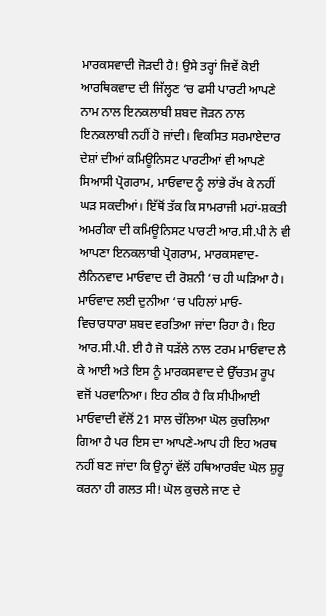ਮਾਰਕਸਵਾਦੀ ਜੋੜਦੀ ਹੈ! ਉਸੇ ਤਰ੍ਹਾਂ ਜਿਵੇਂ ਕੋਈ ਆਰਥਿਕਵਾਦ ਦੀ ਜਿੱਲ੍ਹਣ ‘ਚ ਫਸੀ ਪਾਰਟੀ ਆਪਣੇ ਨਾਮ ਨਾਲ ਇਨਕਲਾਬੀ ਸ਼ਬਦ ਜੋੜਨ ਨਾਲ ਇਨਕਲਾਬੀ ਨਹੀਂ ਹੋ ਜਾਂਦੀ। ਵਿਕਸਿਤ ਸਰਮਾਏਦਾਰ ਦੇਸ਼ਾਂ ਦੀਆਂ ਕਮਿਊਨਿਸਟ ਪਾਰਟੀਆਂ ਵੀ ਆਪਣੇ ਸਿਆਸੀ ਪ੍ਰੋਗਰਾਮ, ਮਾਓਵਾਦ ਨੂੰ ਲਾਂਭੇ ਰੱਖ ਕੇ ਨਹੀਂ ਘੜ ਸਕਦੀਆਂ। ਇੱਥੋਂ ਤੱਕ ਕਿ ਸਾਮਰਾਜੀ ਮਹਾਂ-ਸ਼ਕਤੀ ਅਮਰੀਕਾ ਦੀ ਕਮਿਊਨਿਸਟ ਪਾਰਟੀ ਆਰ.ਸੀ.ਪੀ ਨੇ ਵੀ ਆਪਣਾ ਇਨਕਲਾਬੀ ਪ੍ਰੋਗਰਾਮ, ਮਾਰਕਸਵਾਦ-ਲੈਨਿਨਵਾਦ ਮਾਓਵਾਦ ਦੀ ਰੋਸ਼ਨੀ ‘ਚ ਹੀ ਘੜਿਆ ਹੈ। ਮਾਓਵਾਦ ਲਈ ਦੁਨੀਆ ‘ਚ ਪਹਿਲਾਂ ਮਾਓ-ਵਿਚਾਰਧਾਰਾ ਸ਼ਬਦ ਵਰਤਿਆ ਜਾਂਦਾ ਰਿਹਾ ਹੈ। ਇਹ ਆਰ.ਸੀ.ਪੀ. ਈ ਹੈ ਜੋ ਧੜੱਲੇ ਨਾਲ ਟਰਮ ਮਾਓਵਾਦ ਲੈ ਕੇ ਆਈ ਅਤੇ ਇਸ ਨੂੰ ਮਾਰਕਸਵਾਦ ਦੇ ਉੱਚਤਮ ਰੂਪ ਵਜੋਂ ਪਰਵਾਨਿਆ। ਇਹ ਠੀਕ ਹੈ ਕਿ ਸੀਪੀਆਈ ਮਾਓਵਾਦੀ ਵੱਲੋਂ 21 ਸਾਲ ਚੱਲਿਆ ਘੋਲ ਕੁਚਲਿਆ ਗਿਆ ਹੈ ਪਰ ਇਸ ਦਾ ਆਪਣੇ-ਆਪ ਹੀ ਇਹ ਅਰਥ ਨਹੀਂ ਬਣ ਜਾਂਦਾ ਕਿ ਉਨ੍ਹਾਂ ਵੱਲੋਂ ਹਥਿਆਰਬੰਦ ਘੋਲ ਸ਼ੁਰੂ ਕਰਨਾ ਹੀ ਗਲਤ ਸੀ! ਘੋਲ ਕੁਚਲੇ ਜਾਣ ਦੇ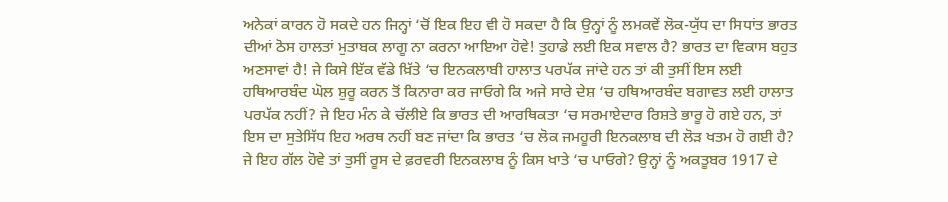ਅਨੇਕਾਂ ਕਾਰਨ ਹੋ ਸਕਦੇ ਹਨ ਜਿਨ੍ਹਾਂ ‘ਚੋਂ ਇਕ ਇਹ ਵੀ ਹੋ ਸਕਦਾ ਹੈ ਕਿ ਉਨ੍ਹਾਂ ਨੂੰ ਲਮਕਵੇਂ ਲੋਕ-ਯੁੱਧ ਦਾ ਸਿਧਾਂਤ ਭਾਰਤ ਦੀਆਂ ਠੋਸ ਹਾਲਤਾਂ ਮੁਤਾਬਕ ਲਾਗੂ ਨਾ ਕਰਨਾ ਆਇਆ ਹੋਵੇ! ਤੁਹਾਡੇ ਲਈ ਇਕ ਸਵਾਲ ਹੈ? ਭਾਰਤ ਦਾ ਵਿਕਾਸ ਬਹੁਤ ਅਣਸਾਵਾਂ ਹੈ! ਜੇ ਕਿਸੇ ਇੱਕ ਵੱਡੇ ਖ਼ਿੱਤੇ ‘ਚ ਇਨਕਲਾਬੀ ਹਾਲਾਤ ਪਰਪੱਕ ਜਾਂਦੇ ਹਨ ਤਾਂ ਕੀ ਤੁਸੀਂ ਇਸ ਲਈ ਹਥਿਆਰਬੰਦ ਘੋਲ ਸ਼ੁਰੂ ਕਰਨ ਤੋਂ ਕਿਨਾਰਾ ਕਰ ਜਾਓਗੇ ਕਿ ਅਜੇ ਸਾਰੇ ਦੇਸ਼ ‘ਚ ਹਥਿਆਰਬੰਦ ਬਗਾਵਤ ਲਈ ਹਾਲਾਤ ਪਰਪੱਕ ਨਹੀਂ? ਜੇ ਇਹ ਮੰਨ ਕੇ ਚੱਲੀਏ ਕਿ ਭਾਰਤ ਦੀ ਆਰਥਿਕਤਾ ‘ਚ ਸਰਮਾਏਦਾਰ ਰਿਸ਼ਤੇ ਭਾਰੂ ਹੋ ਗਏ ਹਨ, ਤਾਂ ਇਸ ਦਾ ਸੁਤੇਸਿੱਧ ਇਹ ਅਰਥ ਨਹੀਂ ਬਣ ਜਾਂਦਾ ਕਿ ਭਾਰਤ ‘ਚ ਲੋਕ ਜਮਹੂਰੀ ਇਨਕਲਾਬ ਦੀ ਲੋੜ ਖਤਮ ਹੋ ਗਈ ਹੈ? ਜੇ ਇਹ ਗੱਲ ਹੋਵੇ ਤਾਂ ਤੁਸੀਂ ਰੂਸ ਦੇ ਫ਼ਰਵਰੀ ਇਨਕਲਾਬ ਨੂੰ ਕਿਸ ਖਾਤੇ ‘ਚ ਪਾਓਗੇ? ਉਨ੍ਹਾਂ ਨੂੰ ਅਕਤੂਬਰ 1917 ਦੇ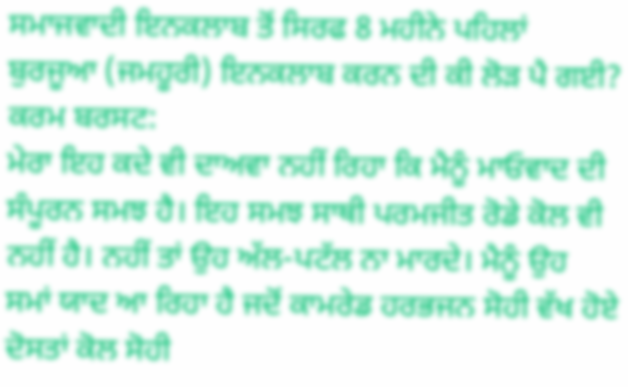ਸਮਾਜਵਾਦੀ ਇਨਕਲਾਬ ਤੋਂ ਸਿਰਫ 8 ਮਹੀਨੇ ਪਹਿਲਾਂ ਬੁਰਜੂਆ (ਜਮਹੂਰੀ) ਇਨਕਲਾਬ ਕਰਨ ਦੀ ਕੀ ਲੋੜ ਪੈ ਗਈ?
ਕਰਮ ਬਰਸਟ:
ਮੇਰਾ ਇਹ ਕਦੇ ਵੀ ਦਾਅਵਾ ਨਹੀਂ ਰਿਹਾ ਕਿ ਮੈਨੂੰ ਮਾਓਵਾਦ ਦੀ ਸੰਪੂਰਨ ਸਮਝ ਹੈ। ਇਹ ਸਮਝ ਸਾਥੀ ਪਰਮਜੀਤ ਰੋਡੇ ਕੋਲ ਵੀ ਨਹੀਂ ਹੈ। ਨਹੀਂ ਤਾਂ ਉਹ ਅੱਲ-ਪਟੱਲ ਨਾ ਮਾਰਦੇ। ਮੈਨੂੰ ਉਹ ਸਮਾਂ ਯਾਦ ਆ ਰਿਹਾ ਹੈ ਜਦੋਂ ਕਾਮਰੇਡ ਹਰਭਜਨ ਸੋਹੀ ਵੱਖ ਹੋਏ ਦੋਸਤਾਂ ਕੋਲ ਸੋਹੀ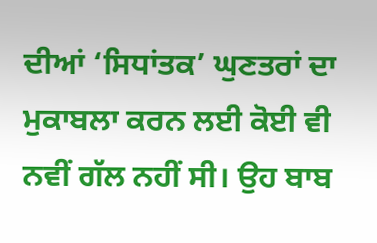ਦੀਆਂ ‘ਸਿਧਾਂਤਕ’ ਘੁਣਤਰਾਂ ਦਾ ਮੁਕਾਬਲਾ ਕਰਨ ਲਈ ਕੋਈ ਵੀ ਨਵੀਂ ਗੱਲ ਨਹੀਂ ਸੀ। ਉਹ ਬਾਬ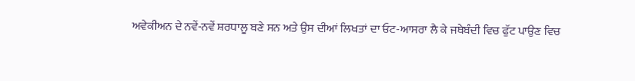ਅਵੇਕੀਅਨ ਦੇ ਨਵੇਂ-ਨਵੇਂ ਸ਼ਰਧਾਲੂ ਬਣੇ ਸਨ ਅਤੇ ਉਸ ਦੀਆਂ ਲਿਖਤਾਂ ਦਾ ਓਟ-ਆਸਰਾ ਲੈ ਕੇ ਜਥੇਬੰਦੀ ਵਿਚ ਫੁੱਟ ਪਾਉਣ ਵਿਚ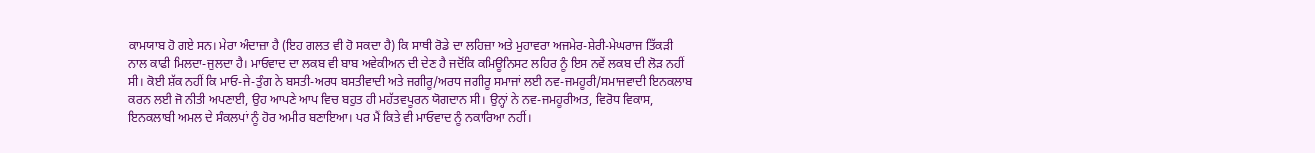ਕਾਮਯਾਬ ਹੋ ਗਏ ਸਨ। ਮੇਰਾ ਅੰਦਾਜ਼ਾ ਹੈ (ਇਹ ਗਲਤ ਵੀ ਹੋ ਸਕਦਾ ਹੈ) ਕਿ ਸਾਥੀ ਰੋਡੇ ਦਾ ਲਹਿਜ਼ਾ ਅਤੇ ਮੁਹਾਵਰਾ ਅਜਮੇਰ-ਸ਼ੇਰੀ-ਮੇਘਰਾਜ ਤਿੱਕੜੀ ਨਾਲ ਕਾਫੀ ਮਿਲਦਾ-ਜੁਲਦਾ ਹੈ। ਮਾਓਵਾਦ ਦਾ ਲਕਬ ਵੀ ਬਾਬ ਅਵੇਕੀਅਨ ਦੀ ਦੇਣ ਹੈ ਜਦੋਂਕਿ ਕਮਿਊਨਿਸਟ ਲਹਿਰ ਨੂੰ ਇਸ ਨਵੇਂ ਲਕਬ ਦੀ ਲੋੜ ਨਹੀਂ ਸੀ। ਕੋਈ ਸ਼ੱਕ ਨਹੀਂ ਕਿ ਮਾਓ-ਜੇ-ਤੁੰਗ ਨੇ ਬਸਤੀ-ਅਰਧ ਬਸਤੀਵਾਦੀ ਅਤੇ ਜਗੀਰੂ/ਅਰਧ ਜਗੀਰੂ ਸਮਾਜਾਂ ਲਈ ਨਵ-ਜਮਹੂਰੀ/ਸਮਾਜਵਾਦੀ ਇਨਕਲਾਬ ਕਰਨ ਲਈ ਜੋ ਨੀਤੀ ਅਪਣਾਈ, ਉਹ ਆਪਣੇ ਆਪ ਵਿਚ ਬਹੁਤ ਹੀ ਮਹੱਤਵਪੂਰਨ ਯੋਗਦਾਨ ਸੀ। ਉਨ੍ਹਾਂ ਨੇ ਨਵ-ਜਮਹੂਰੀਅਤ, ਵਿਰੋਧ ਵਿਕਾਸ, ਇਨਕਲਾਬੀ ਅਮਲ ਦੇ ਸੰਕਲਪਾਂ ਨੂੰ ਹੋਰ ਅਮੀਰ ਬਣਾਇਆ। ਪਰ ਮੈਂ ਕਿਤੇ ਵੀ ਮਾਓਵਾਦ ਨੂੰ ਨਕਾਰਿਆ ਨਹੀਂ।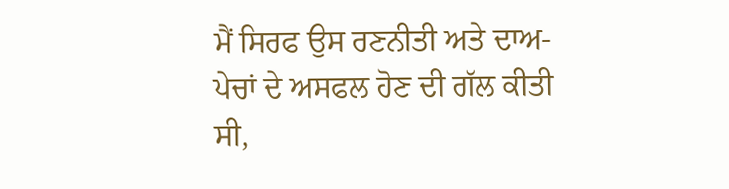ਮੈਂ ਸਿਰਫ ਉਸ ਰਣਨੀਤੀ ਅਤੇ ਦਾਅ-ਪੇਚਾਂ ਦੇ ਅਸਫਲ ਹੋਣ ਦੀ ਗੱਲ ਕੀਤੀ ਸੀ,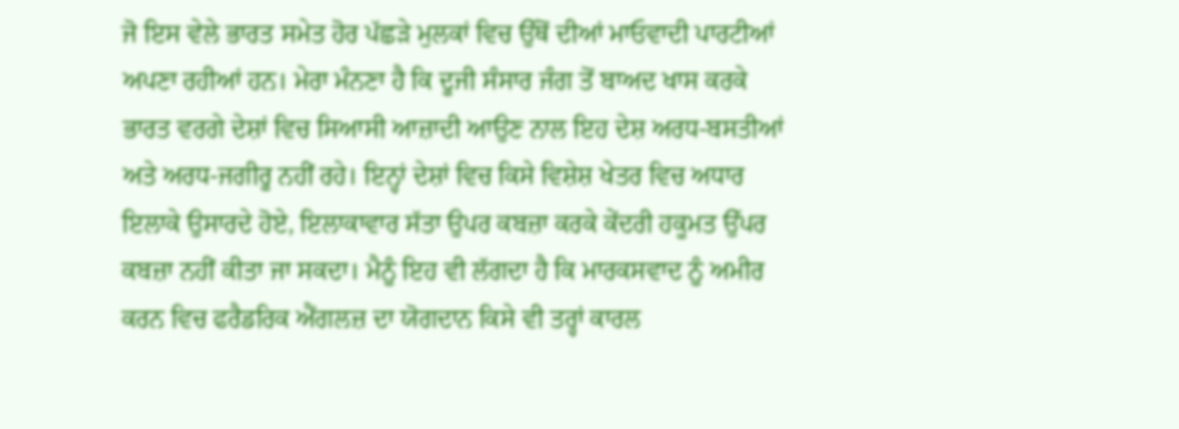ਜੋ ਇਸ ਵੇਲੇ ਭਾਰਤ ਸਮੇਤ ਹੋਰ ਪੱਛੜੇ ਮੁਲਕਾਂ ਵਿਚ ਉੱਥੋਂ ਦੀਆਂ ਮਾਓਵਾਦੀ ਪਾਰਟੀਆਂ ਅਪਣਾ ਰਹੀਆਂ ਹਨ। ਮੇਰਾ ਮੰਨਣਾ ਹੈ ਕਿ ਦੂਜੀ ਸੰਸਾਰ ਜੰਗ ਤੋਂ ਬਾਅਦ ਖਾਸ ਕਰਕੇ ਭਾਰਤ ਵਰਗੇ ਦੇਸ਼ਾਂ ਵਿਚ ਸਿਆਸੀ ਆਜ਼ਾਦੀ ਆਉਣ ਨਾਲ ਇਹ ਦੇਸ਼ ਅਰਧ-ਬਸਤੀਆਂ ਅਤੇ ਅਰਧ-ਜਗੀਰੂ ਨਹੀਂ ਰਹੇ। ਇਨ੍ਹਾਂ ਦੇਸ਼ਾਂ ਵਿਚ ਕਿਸੇ ਵਿਸ਼ੇਸ਼ ਖੇਤਰ ਵਿਚ ਅਧਾਰ ਇਲਾਕੇ ਉਸਾਰਦੇ ਹੋਏ, ਇਲਾਕਾਵਾਰ ਸੱਤਾ ਉਪਰ ਕਬਜ਼ਾ ਕਰਕੇ ਕੇਂਦਰੀ ਹਕੂਮਤ ਉੱਪਰ ਕਬਜ਼ਾ ਨਹੀਂ ਕੀਤਾ ਜਾ ਸਕਦਾ। ਮੈਨੂੰ ਇਹ ਵੀ ਲੱਗਦਾ ਹੈ ਕਿ ਮਾਰਕਸਵਾਦ ਨੂੰ ਅਮੀਰ ਕਰਨ ਵਿਚ ਫਰੈਡਰਿਕ ਐਂਗਲਜ਼ ਦਾ ਯੋਗਦਾਨ ਕਿਸੇ ਵੀ ਤਰ੍ਹਾਂ ਕਾਰਲ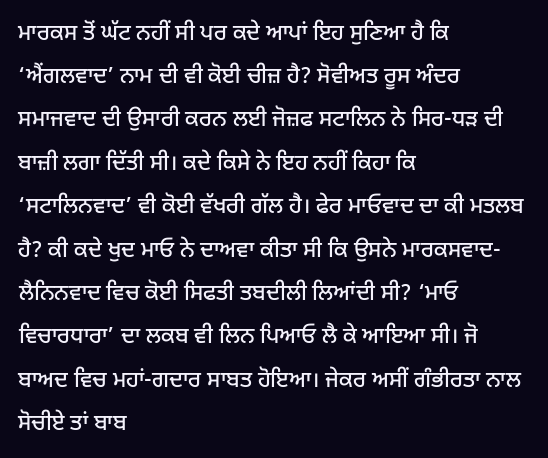ਮਾਰਕਸ ਤੋਂ ਘੱਟ ਨਹੀਂ ਸੀ ਪਰ ਕਦੇ ਆਪਾਂ ਇਹ ਸੁਣਿਆ ਹੈ ਕਿ ‘ਐਂਗਲਵਾਦ’ ਨਾਮ ਦੀ ਵੀ ਕੋਈ ਚੀਜ਼ ਹੈ? ਸੋਵੀਅਤ ਰੂਸ ਅੰਦਰ ਸਮਾਜਵਾਦ ਦੀ ਉਸਾਰੀ ਕਰਨ ਲਈ ਜੋਜ਼ਫ ਸਟਾਲਿਨ ਨੇ ਸਿਰ-ਧੜ ਦੀ ਬਾਜ਼ੀ ਲਗਾ ਦਿੱਤੀ ਸੀ। ਕਦੇ ਕਿਸੇ ਨੇ ਇਹ ਨਹੀਂ ਕਿਹਾ ਕਿ ‘ਸਟਾਲਿਨਵਾਦ’ ਵੀ ਕੋਈ ਵੱਖਰੀ ਗੱਲ ਹੈ। ਫੇਰ ਮਾਓਵਾਦ ਦਾ ਕੀ ਮਤਲਬ ਹੈ? ਕੀ ਕਦੇ ਖੁਦ ਮਾਓ ਨੇ ਦਾਅਵਾ ਕੀਤਾ ਸੀ ਕਿ ਉਸਨੇ ਮਾਰਕਸਵਾਦ-ਲੈਨਿਨਵਾਦ ਵਿਚ ਕੋਈ ਸਿਫਤੀ ਤਬਦੀਲੀ ਲਿਆਂਦੀ ਸੀ? ‘ਮਾਓ ਵਿਚਾਰਧਾਰਾ’ ਦਾ ਲਕਬ ਵੀ ਲਿਨ ਪਿਆਓ ਲੈ ਕੇ ਆਇਆ ਸੀ। ਜੋ ਬਾਅਦ ਵਿਚ ਮਹਾਂ-ਗਦਾਰ ਸਾਬਤ ਹੋਇਆ। ਜੇਕਰ ਅਸੀਂ ਗੰਭੀਰਤਾ ਨਾਲ ਸੋਚੀਏ ਤਾਂ ਬਾਬ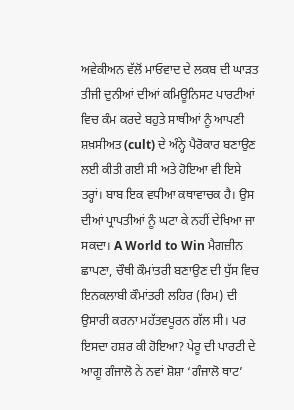ਅਵੇਕੀਅਨ ਵੱਲੋਂ ਮਾਓਵਾਦ ਦੇ ਲਕਬ ਦੀ ਘਾੜਤ ਤੀਜੀ ਦੁਨੀਆਂ ਦੀਆਂ ਕਮਿਊਨਿਸਟ ਪਾਰਟੀਆਂ ਵਿਚ ਕੰਮ ਕਰਦੇ ਬਹੁਤੇ ਸਾਥੀਆਂ ਨੂੰ ਆਪਣੀ ਸ਼ਖ਼ਸੀਅਤ (cult) ਦੇ ਅੰਨ੍ਹੇ ਪੈਰੋਕਾਰ ਬਣਾਉਣ ਲਈ ਕੀਤੀ ਗਈ ਸੀ ਅਤੇ ਹੋਇਆ ਵੀ ਇਸੇ ਤਰ੍ਹਾਂ। ਬਾਬ ਇਕ ਵਧੀਆ ਕਥਾਵਾਚਕ ਹੈ। ਉਸ ਦੀਆਂ ਪ੍ਰਾਪਤੀਆਂ ਨੂੰ ਘਟਾ ਕੇ ਨਹੀਂ ਦੇਖਿਆ ਜਾ ਸਕਦਾ। A World to Win ਮੈਗਜ਼ੀਨ ਛਾਪਣਾ, ਚੌਥੀ ਕੌਮਾਂਤਰੀ ਬਣਾਉਣ ਦੀ ਧੁੱਸ ਵਿਚ ਇਨਕਲਾਬੀ ਕੌਮਾਂਤਰੀ ਲਹਿਰ (ਰਿਮ) ਦੀ ਉਸਾਰੀ ਕਰਨਾ ਮਹੱਤਵਪੂਰਨ ਗੱਲ ਸੀ। ਪਰ ਇਸਦਾ ਹਸ਼ਰ ਕੀ ਹੋਇਆ? ਪੇਰੂ ਦੀ ਪਾਰਟੀ ਦੇ ਆਗੂ ਗੰਜਾਲੋ ਨੇ ਨਵਾਂ ਸ਼ੋਸ਼ਾ ‘ਗੰਜਾਲੋ ਥਾਟ’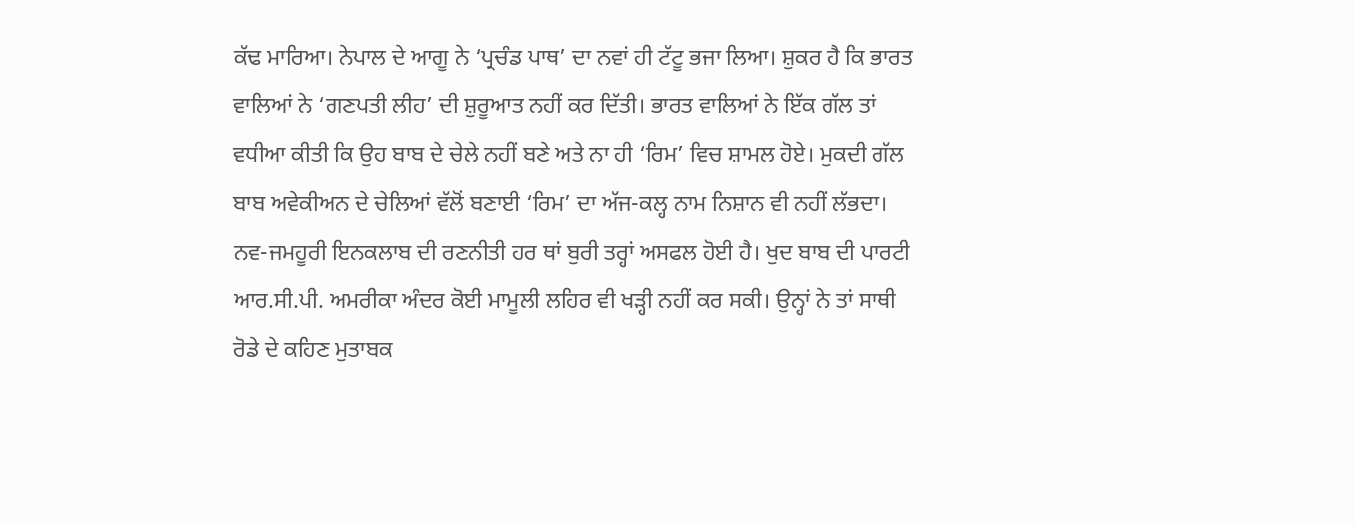ਕੱਢ ਮਾਰਿਆ। ਨੇਪਾਲ ਦੇ ਆਗੂ ਨੇ ‘ਪ੍ਰਚੰਡ ਪਾਥ’ ਦਾ ਨਵਾਂ ਹੀ ਟੱਟੂ ਭਜਾ ਲਿਆ। ਸ਼ੁਕਰ ਹੈ ਕਿ ਭਾਰਤ ਵਾਲਿਆਂ ਨੇ ‘ਗਣਪਤੀ ਲੀਹ’ ਦੀ ਸ਼ੁਰੂਆਤ ਨਹੀਂ ਕਰ ਦਿੱਤੀ। ਭਾਰਤ ਵਾਲਿਆਂ ਨੇ ਇੱਕ ਗੱਲ ਤਾਂ ਵਧੀਆ ਕੀਤੀ ਕਿ ਉਹ ਬਾਬ ਦੇ ਚੇਲੇ ਨਹੀਂ ਬਣੇ ਅਤੇ ਨਾ ਹੀ ‘ਰਿਮ’ ਵਿਚ ਸ਼ਾਮਲ ਹੋਏ। ਮੁਕਦੀ ਗੱਲ ਬਾਬ ਅਵੇਕੀਅਨ ਦੇ ਚੇਲਿਆਂ ਵੱਲੋਂ ਬਣਾਈ ‘ਰਿਮ’ ਦਾ ਅੱਜ-ਕਲ੍ਹ ਨਾਮ ਨਿਸ਼ਾਨ ਵੀ ਨਹੀਂ ਲੱਭਦਾ। ਨਵ-ਜਮਹੂਰੀ ਇਨਕਲਾਬ ਦੀ ਰਣਨੀਤੀ ਹਰ ਥਾਂ ਬੁਰੀ ਤਰ੍ਹਾਂ ਅਸਫਲ ਹੋਈ ਹੈ। ਖੁਦ ਬਾਬ ਦੀ ਪਾਰਟੀ ਆਰ.ਸੀ.ਪੀ. ਅਮਰੀਕਾ ਅੰਦਰ ਕੋਈ ਮਾਮੂਲੀ ਲਹਿਰ ਵੀ ਖੜ੍ਹੀ ਨਹੀਂ ਕਰ ਸਕੀ। ਉਨ੍ਹਾਂ ਨੇ ਤਾਂ ਸਾਥੀ ਰੋਡੇ ਦੇ ਕਹਿਣ ਮੁਤਾਬਕ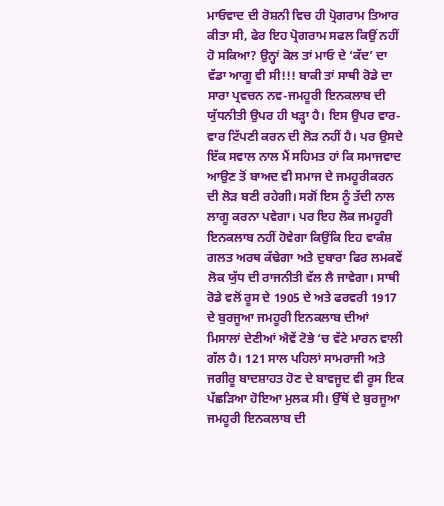ਮਾਓਵਾਦ ਦੀ ਰੋਸ਼ਨੀ ਵਿਚ ਹੀ ਪ੍ਰੋਗਰਾਮ ਤਿਆਰ ਕੀਤਾ ਸੀ, ਫੇਰ ਇਹ ਪ੍ਰੋਗਰਾਮ ਸਫਲ ਕਿਉਂ ਨਹੀਂ ਹੋ ਸਕਿਆ? ਉਨ੍ਹਾਂ ਕੋਲ ਤਾਂ ਮਾਓ ਦੇ ‘ਕੱਦ’ ਦਾ ਵੱਡਾ ਆਗੂ ਵੀ ਸੀ!!! ਬਾਕੀ ਤਾਂ ਸਾਥੀ ਰੋਡੇ ਦਾ ਸਾਰਾ ਪ੍ਰਵਚਨ ਨਵ-ਜਮਹੂਰੀ ਇਨਕਲਾਬ ਦੀ ਯੁੱਧਨੀਤੀ ਉਪਰ ਹੀ ਖੜ੍ਹਾ ਹੈ। ਇਸ ਉਪਰ ਵਾਰ- ਵਾਰ ਟਿੱਪਣੀ ਕਰਨ ਦੀ ਲੋੜ ਨਹੀਂ ਹੈ। ਪਰ ਉਸਦੇ ਇੱਕ ਸਵਾਲ ਨਾਲ ਮੈਂ ਸਹਿਮਤ ਹਾਂ ਕਿ ਸਮਾਜਵਾਦ ਆਉਣ ਤੋਂ ਬਾਅਦ ਵੀ ਸਮਾਜ ਦੇ ਜਮਹੂਰੀਕਰਨ ਦੀ ਲੋੜ ਬਣੀ ਰਹੇਗੀ। ਸਗੋਂ ਇਸ ਨੂੰ ਤੱਦੀ ਨਾਲ ਲਾਗੂ ਕਰਨਾ ਪਵੇਗਾ। ਪਰ ਇਹ ਲੋਕ ਜਮਹੂਰੀ ਇਨਕਲਾਬ ਨਹੀਂ ਹੋਵੇਗਾ ਕਿਉਂਕਿ ਇਹ ਵਾਕੰਸ਼ ਗਲਤ ਅਰਥ ਕੱਢੇਗਾ ਅਤੇ ਦੁਬਾਰਾ ਫਿਰ ਲਮਕਵੇਂ ਲੋਕ ਯੁੱਧ ਦੀ ਰਾਜਨੀਤੀ ਵੱਲ ਲੈ ਜਾਵੇਗਾ। ਸਾਥੀ ਰੋਡੇ ਵਲੋਂ ਰੂਸ ਦੇ 1905 ਦੇ ਅਤੇ ਫਰਵਰੀ 1917 ਦੇ ਬੁਰਜੂਆ ਜਮਹੂਰੀ ਇਨਕਲਾਬ ਦੀਆਂ ਮਿਸਾਲਾਂ ਦੇਣੀਆਂ ਐਵੇਂ ਟੋਭੇ ‘ਚ ਵੱਟੇ ਮਾਰਨ ਵਾਲੀ ਗੱਲ ਹੈ। 121 ਸਾਲ ਪਹਿਲਾਂ ਸਾਮਰਾਜੀ ਅਤੇ ਜਗੀਰੂ ਬਾਦਸ਼ਾਹਤ ਹੋਣ ਦੇ ਬਾਵਜੂਦ ਵੀ ਰੂਸ ਇਕ ਪੱਛੜਿਆ ਹੋਇਆ ਮੁਲਕ ਸੀ। ਉੱਥੋਂ ਦੇ ਬੁਰਜੂਆ ਜਮਹੂਰੀ ਇਨਕਲਾਬ ਦੀ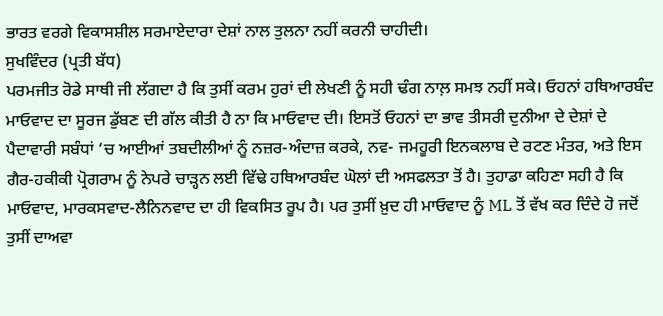ਭਾਰਤ ਵਰਗੇ ਵਿਕਾਸਸ਼ੀਲ ਸਰਮਾਏਦਾਰਾ ਦੇਸ਼ਾਂ ਨਾਲ ਤੁਲਨਾ ਨਹੀਂ ਕਰਨੀ ਚਾਹੀਦੀ।
ਸੁਖਵਿੰਦਰ (ਪ੍ਰਤੀ ਬੱਧ)
ਪਰਮਜੀਤ ਰੋਡੇ ਸਾਥੀ ਜੀ ਲੱਗਦਾ ਹੈ ਕਿ ਤੁਸੀਂ ਕਰਮ ਹੁਰਾਂ ਦੀ ਲੇਖਣੀ ਨੂੰ ਸਹੀ ਢੰਗ ਨਾਲ਼ ਸਮਝ ਨਹੀਂ ਸਕੇ। ਓਹਨਾਂ ਹਥਿਆਰਬੰਦ ਮਾਓਵਾਦ ਦਾ ਸੂਰਜ ਡੁੱਬਣ ਦੀ ਗੱਲ ਕੀਤੀ ਹੈ ਨਾ ਕਿ ਮਾਓਵਾਦ ਦੀ। ਇਸਤੋਂ ਓਹਨਾਂ ਦਾ ਭਾਵ ਤੀਸਰੀ ਦੁਨੀਆ ਦੇ ਦੇਸ਼ਾਂ ਦੇ ਪੈਦਾਵਾਰੀ ਸਬੰਧਾਂ ‘ਚ ਆਈਆਂ ਤਬਦੀਲੀਆਂ ਨੂੰ ਨਜ਼ਰ-ਅੰਦਾਜ਼ ਕਰਕੇ, ਨਵ- ਜਮਹੂਰੀ ਇਨਕਲਾਬ ਦੇ ਰਟਣ ਮੰਤਰ, ਅਤੇ ਇਸ ਗੈਰ-ਹਕੀਕੀ ਪ੍ਰੋਗਰਾਮ ਨੂੰ ਨੇਪਰੇ ਚਾੜ੍ਹਨ ਲਈ ਵਿੱਢੇ ਹਥਿਆਰਬੰਦ ਘੋਲਾਂ ਦੀ ਅਸਫਲਤਾ ਤੋਂ ਹੈ। ਤੁਹਾਡਾ ਕਹਿਣਾ ਸਹੀ ਹੈ ਕਿ ਮਾਓਵਾਦ, ਮਾਰਕਸਵਾਦ-ਲੈਨਿਨਵਾਦ ਦਾ ਹੀ ਵਿਕਸਿਤ ਰੂਪ ਹੈ। ਪਰ ਤੁਸੀਂ ਖ਼ੁਦ ਹੀ ਮਾਓਵਾਦ ਨੂੰ ML ਤੋਂ ਵੱਖ ਕਰ ਦਿੰਦੇ ਹੋ ਜਦੋਂ ਤੁਸੀਂ ਦਾਅਵਾ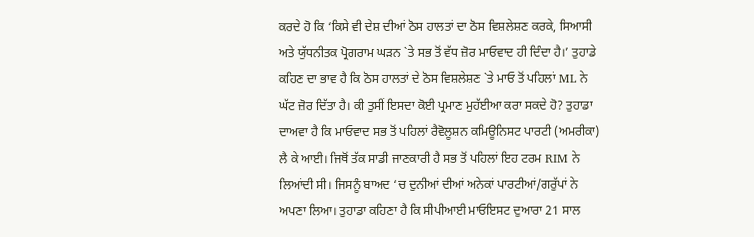ਕਰਦੇ ਹੋ ਕਿ ‘ਕਿਸੇ ਵੀ ਦੇਸ਼ ਦੀਆਂ ਠੋਸ ਹਾਲਤਾਂ ਦਾ ਠੋਸ ਵਿਸ਼ਲੇਸ਼ਣ ਕਰਕੇ, ਸਿਆਸੀ ਅਤੇ ਯੁੱਧਨੀਤਕ ਪ੍ਰੋਗਰਾਮ ਘੜਨ `ਤੇ ਸਭ ਤੋਂ ਵੱਧ ਜ਼ੋਰ ਮਾਓਵਾਦ ਹੀ ਦਿੰਦਾ ਹੈ।’ ਤੁਹਾਡੇ ਕਹਿਣ ਦਾ ਭਾਵ ਹੈ ਕਿ ਠੋਸ ਹਾਲਤਾਂ ਦੇ ਠੋਸ ਵਿਸ਼ਲੇਸ਼ਣ `ਤੇ ਮਾਓ ਤੋਂ ਪਹਿਲਾਂ ML ਨੇ ਘੱਟ ਜ਼ੋਰ ਦਿੱਤਾ ਹੈ। ਕੀ ਤੁਸੀਂ ਇਸਦਾ ਕੋਈ ਪ੍ਰਮਾਣ ਮੁਹੱਈਆ ਕਰਾ ਸਕਦੇ ਹੋ? ਤੁਹਾਡਾ ਦਾਅਵਾ ਹੈ ਕਿ ਮਾਓਵਾਦ ਸਭ ਤੋਂ ਪਹਿਲਾਂ ਰੈਵੋਲੂਸ਼ਨ ਕਮਿਊਨਿਸਟ ਪਾਰਟੀ (ਅਮਰੀਕਾ) ਲੈ ਕੇ ਆਈ। ਜਿਥੋਂ ਤੱਕ ਸਾਡੀ ਜਾਣਕਾਰੀ ਹੈ ਸਭ ਤੋਂ ਪਹਿਲਾਂ ਇਹ ਟਰਮ RIM ਨੇ ਲਿਆਂਦੀ ਸੀ। ਜਿਸਨੂੰ ਬਾਅਦ ‘ਚ ਦੁਨੀਆਂ ਦੀਆਂ ਅਨੇਕਾਂ ਪਾਰਟੀਆਂ/ਗਰੁੱਪਾਂ ਨੇ ਅਪਣਾ ਲਿਆ। ਤੁਹਾਡਾ ਕਹਿਣਾ ਹੈ ਕਿ ਸੀਪੀਆਈ ਮਾਓਇਸਟ ਦੁਆਰਾ 21 ਸਾਲ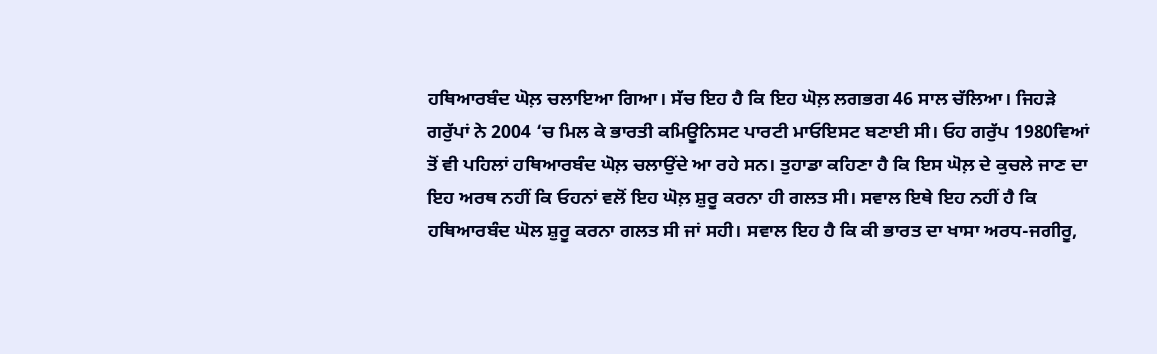ਹਥਿਆਰਬੰਦ ਘੋਲ਼ ਚਲਾਇਆ ਗਿਆ। ਸੱਚ ਇਹ ਹੈ ਕਿ ਇਹ ਘੋਲ਼ ਲਗਭਗ 46 ਸਾਲ ਚੱਲਿਆ। ਜਿਹੜੇ ਗਰੁੱਪਾਂ ਨੇ 2004 ‘ਚ ਮਿਲ ਕੇ ਭਾਰਤੀ ਕਮਿਊਨਿਸਟ ਪਾਰਟੀ ਮਾਓਇਸਟ ਬਣਾਈ ਸੀ। ਓਹ ਗਰੁੱਪ 1980ਵਿਆਂ ਤੋਂ ਵੀ ਪਹਿਲਾਂ ਹਥਿਆਰਬੰਦ ਘੋਲ਼ ਚਲਾਉਂਦੇ ਆ ਰਹੇ ਸਨ। ਤੁਹਾਡਾ ਕਹਿਣਾ ਹੈ ਕਿ ਇਸ ਘੋਲ਼ ਦੇ ਕੁਚਲੇ ਜਾਣ ਦਾ ਇਹ ਅਰਥ ਨਹੀਂ ਕਿ ਓਹਨਾਂ ਵਲੋਂ ਇਹ ਘੋਲ਼ ਸ਼ੁਰੂ ਕਰਨਾ ਹੀ ਗਲਤ ਸੀ। ਸਵਾਲ ਇਥੇ ਇਹ ਨਹੀਂ ਹੈ ਕਿ ਹਥਿਆਰਬੰਦ ਘੋਲ ਸ਼ੁਰੂ ਕਰਨਾ ਗਲਤ ਸੀ ਜਾਂ ਸਹੀ। ਸਵਾਲ ਇਹ ਹੈ ਕਿ ਕੀ ਭਾਰਤ ਦਾ ਖਾਸਾ ਅਰਧ-ਜਗੀਰੂ,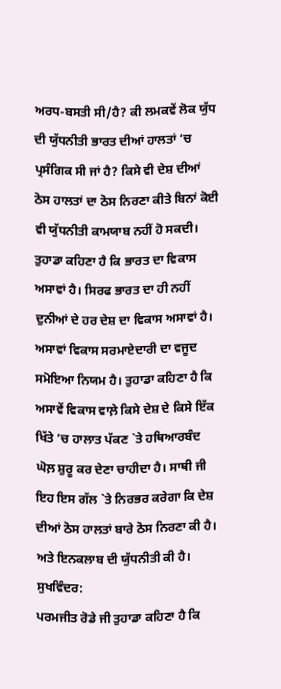ਅਰਧ-ਬਸਤੀ ਸੀ/ਹੈ? ਕੀ ਲਮਕਵੇਂ ਲੋਕ ਯੁੱਧ ਦੀ ਯੁੱਧਨੀਤੀ ਭਾਰਤ ਦੀਆਂ ਹਾਲਤਾਂ ‘ਚ ਪ੍ਰਸੰਗਿਕ ਸੀ ਜਾਂ ਹੈ? ਕਿਸੇ ਵੀ ਦੇਸ਼ ਦੀਆਂ ਠੋਸ ਹਾਲਤਾਂ ਦਾ ਠੋਸ ਨਿਰਣਾ ਕੀਤੇ ਬਿਨਾਂ ਕੋਈ ਵੀ ਯੁੱਧਨੀਤੀ ਕਾਮਯਾਬ ਨਹੀਂ ਹੋ ਸਕਦੀ। ਤੁਹਾਡਾ ਕਹਿਣਾ ਹੈ ਕਿ ਭਾਰਤ ਦਾ ਵਿਕਾਸ ਅਸਾਵਾਂ ਹੈ। ਸਿਰਫ ਭਾਰਤ ਦਾ ਹੀ ਨਹੀਂ ਦੁਨੀਆਂ ਦੇ ਹਰ ਦੇਸ਼ ਦਾ ਵਿਕਾਸ ਅਸਾਵਾਂ ਹੈ। ਅਸਾਵਾਂ ਵਿਕਾਸ ਸਰਮਾਏਦਾਰੀ ਦਾ ਵਜੂਦ ਸਮੋਇਆ ਨਿਯਮ ਹੈ। ਤੁਹਾਡਾ ਕਹਿਣਾ ਹੈ ਕਿ ਅਸਾਵੇਂ ਵਿਕਾਸ ਵਾਲ਼ੇ ਕਿਸੇ ਦੇਸ਼ ਦੇ ਕਿਸੇ ਇੱਕ ਖਿੱਤੇ ‘ਚ ਹਾਲਾਤ ਪੱਕਣ `ਤੇ ਹਥਿਆਰਬੰਦ ਘੋਲ਼ ਸ਼ੁਰੂ ਕਰ ਦੇਣਾ ਚਾਹੀਦਾ ਹੈ। ਸਾਥੀ ਜੀ ਇਹ ਇਸ ਗੱਲ `ਤੇ ਨਿਰਭਰ ਕਰੇਗਾ ਕਿ ਦੇਸ਼ ਦੀਆਂ ਠੋਸ ਹਾਲਤਾਂ ਬਾਰੇ ਠੋਸ ਨਿਰਣਾ ਕੀ ਹੈ। ਅਤੇ ਇਨਕਲਾਬ ਦੀ ਯੁੱਧਨੀਤੀ ਕੀ ਹੈ।
ਸੁਖਵਿੰਦਰ:
ਪਰਮਜੀਤ ਰੋਡੇ ਜੀ ਤੁਹਾਡਾ ਕਹਿਣਾ ਹੈ ਕਿ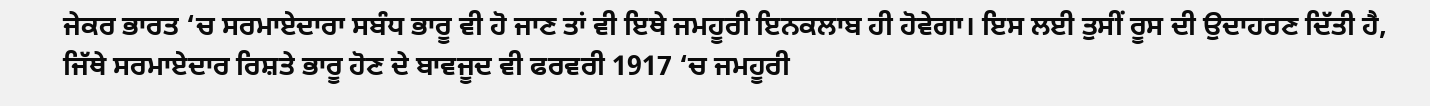ਜੇਕਰ ਭਾਰਤ ‘ਚ ਸਰਮਾਏਦਾਰਾ ਸਬੰਧ ਭਾਰੂ ਵੀ ਹੋ ਜਾਣ ਤਾਂ ਵੀ ਇਥੇ ਜਮਹੂਰੀ ਇਨਕਲਾਬ ਹੀ ਹੋਵੇਗਾ। ਇਸ ਲਈ ਤੁਸੀਂ ਰੂਸ ਦੀ ਉਦਾਹਰਣ ਦਿੱਤੀ ਹੈ, ਜਿੱਥੇ ਸਰਮਾਏਦਾਰ ਰਿਸ਼ਤੇ ਭਾਰੂ ਹੋਣ ਦੇ ਬਾਵਜੂਦ ਵੀ ਫਰਵਰੀ 1917 ‘ਚ ਜਮਹੂਰੀ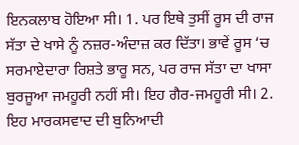ਇਨਕਲਾਬ ਹੋਇਆ ਸੀ। 1. ਪਰ ਇਥੇ ਤੁਸੀਂ ਰੂਸ ਦੀ ਰਾਜ ਸੱਤਾ ਦੇ ਖਾਸੇ ਨੂੰ ਨਜ਼ਰ-ਅੰਦਾਜ਼ ਕਰ ਦਿੱਤਾ। ਭਾਵੇਂ ਰੂਸ ‘ਚ ਸਰਮਾਏਦਾਰਾ ਰਿਸ਼ਤੇ ਭਾਰੂ ਸਨ, ਪਰ ਰਾਜ ਸੱਤਾ ਦਾ ਖਾਸਾ ਬੁਰਜੂਆ ਜਮਹੂਰੀ ਨਹੀਂ ਸੀ। ਇਹ ਗੈਰ-ਜਮਹੂਰੀ ਸੀ। 2. ਇਹ ਮਾਰਕਸਵਾਦ ਦੀ ਬੁਨਿਆਦੀ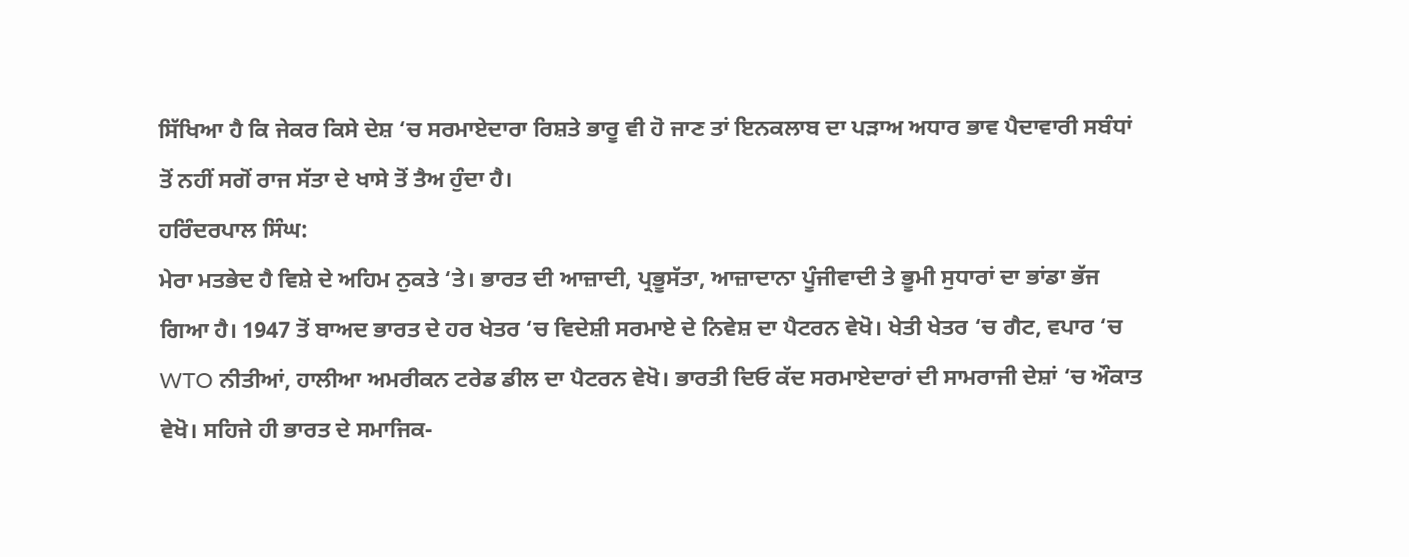ਸਿੱਖਿਆ ਹੈ ਕਿ ਜੇਕਰ ਕਿਸੇ ਦੇਸ਼ ‘ਚ ਸਰਮਾਏਦਾਰਾ ਰਿਸ਼ਤੇ ਭਾਰੂ ਵੀ ਹੋ ਜਾਣ ਤਾਂ ਇਨਕਲਾਬ ਦਾ ਪੜਾਅ ਅਧਾਰ ਭਾਵ ਪੈਦਾਵਾਰੀ ਸਬੰਧਾਂ ਤੋਂ ਨਹੀਂ ਸਗੋਂ ਰਾਜ ਸੱਤਾ ਦੇ ਖਾਸੇ ਤੋਂ ਤੈਅ ਹੁੰਦਾ ਹੈ।
ਹਰਿੰਦਰਪਾਲ ਸਿੰਘ:
ਮੇਰਾ ਮਤਭੇਦ ਹੈ ਵਿਸ਼ੇ ਦੇ ਅਹਿਮ ਨੁਕਤੇ ‘ਤੇ। ਭਾਰਤ ਦੀ ਆਜ਼ਾਦੀ, ਪ੍ਰਭੂਸੱਤਾ, ਆਜ਼ਾਦਾਨਾ ਪੂੰਜੀਵਾਦੀ ਤੇ ਭੂਮੀ ਸੁਧਾਰਾਂ ਦਾ ਭਾਂਡਾ ਭੱਜ ਗਿਆ ਹੈ। 1947 ਤੋਂ ਬਾਅਦ ਭਾਰਤ ਦੇ ਹਰ ਖੇਤਰ ‘ਚ ਵਿਦੇਸ਼ੀ ਸਰਮਾਏ ਦੇ ਨਿਵੇਸ਼ ਦਾ ਪੈਟਰਨ ਵੇਖੋ। ਖੇਤੀ ਖੇਤਰ ‘ਚ ਗੈਟ, ਵਪਾਰ ‘ਚ WTO ਨੀਤੀਆਂ, ਹਾਲੀਆ ਅਮਰੀਕਨ ਟਰੇਡ ਡੀਲ ਦਾ ਪੈਟਰਨ ਵੇਖੋ। ਭਾਰਤੀ ਦਿਓ ਕੱਦ ਸਰਮਾਏਦਾਰਾਂ ਦੀ ਸਾਮਰਾਜੀ ਦੇਸ਼ਾਂ ‘ਚ ਔਕਾਤ ਵੇਖੋ। ਸਹਿਜੇ ਹੀ ਭਾਰਤ ਦੇ ਸਮਾਜਿਕ-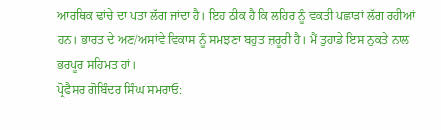ਆਰਥਿਕ ਢਾਂਚੇ ਦਾ ਪਤਾ ਲੱਗ ਜਾਂਦਾ ਹੈ। ਇਹ ਠੀਕ ਹੈ ਕਿ ਲਹਿਰ ਨੂੰ ਵਕਤੀ ਪਛਾੜਾਂ ਲੱਗ ਰਹੀਆਂ ਹਨ। ਭਾਰਤ ਦੇ ਅਣ/ਅਸਾਂਵੇ ਵਿਕਾਸ ਨੂੰ ਸਮਝਣਾ ਬਹੁਤ ਜ਼ਰੂਰੀ ਹੈ। ਮੈਂ ਤੁਹਾਡੇ ਇਸ ਨੁਕਤੇ ਨਾਲ ਭਰਪੂਰ ਸਹਿਮਤ ਹਾਂ।
ਪ੍ਰੋਫੈਸਰ ਗੋਬਿੰਦਰ ਸਿੰਘ ਸਮਰਾਓ: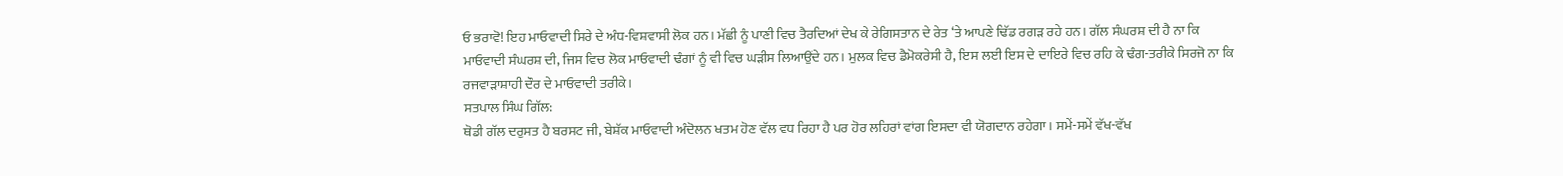ਓ ਭਰਾਵੋ! ਇਹ ਮਾਓਵਾਦੀ ਸਿਰੇ ਦੇ ਅੰਧ-ਵਿਸ਼ਵਾਸੀ ਲੋਕ ਹਨ। ਮੱਛੀ ਨੂੰ ਪਾਣੀ ਵਿਚ ਤੈਰਦਿਆਂ ਦੇਖ ਕੇ ਰੇਗਿਸਤਾਨ ਦੇ ਰੇਤ ‘ਤੇ ਆਪਣੇ ਢਿੱਡ ਰਗੜ ਰਹੇ ਹਨ। ਗੱਲ ਸੰਘਰਸ਼ ਦੀ ਹੈ ਨਾ ਕਿ ਮਾਓਵਾਦੀ ਸੰਘਰਸ਼ ਦੀ, ਜਿਸ ਵਿਚ ਲੋਕ ਮਾਓਵਾਦੀ ਢੰਗਾਂ ਨੂੰ ਵੀ ਵਿਚ ਘੜੀਸ ਲਿਆਉਂਦੇ ਹਨ। ਮੁਲਕ ਵਿਚ ਡੈਮੋਕਰੇਸੀ ਹੈ, ਇਸ ਲਈ ਇਸ ਦੇ ਦਾਇਰੇ ਵਿਚ ਰਹਿ ਕੇ ਢੰਗ-ਤਰੀਕੇ ਸਿਰਜੋ ਨਾ ਕਿ ਰਜਵਾੜਾਸ਼ਾਹੀ ਦੌਰ ਦੇ ਮਾਓਵਾਦੀ ਤਰੀਕੇ।
ਸਤਪਾਲ ਸਿੰਘ ਗਿੱਲ:
ਥੋਡੀ ਗੱਲ ਦਰੁਸਤ ਹੈ ਬਰਸਟ ਜੀ, ਬੇਸ਼ੱਕ ਮਾਓਵਾਦੀ ਅੰਦੋਲਨ ਖਤਮ ਹੋਣ ਵੱਲ ਵਧ ਰਿਹਾ ਹੈ ਪਰ ਹੋਰ ਲਹਿਰਾਂ ਵਾਂਗ ਇਸਦਾ ਵੀ ਯੋਗਦਾਨ ਰਹੇਗਾ। ਸਮੇਂ-ਸਮੇਂ ਵੱਖ-ਵੱਖ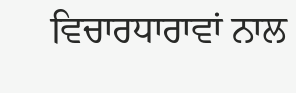ਵਿਚਾਰਧਾਰਾਵਾਂ ਨਾਲ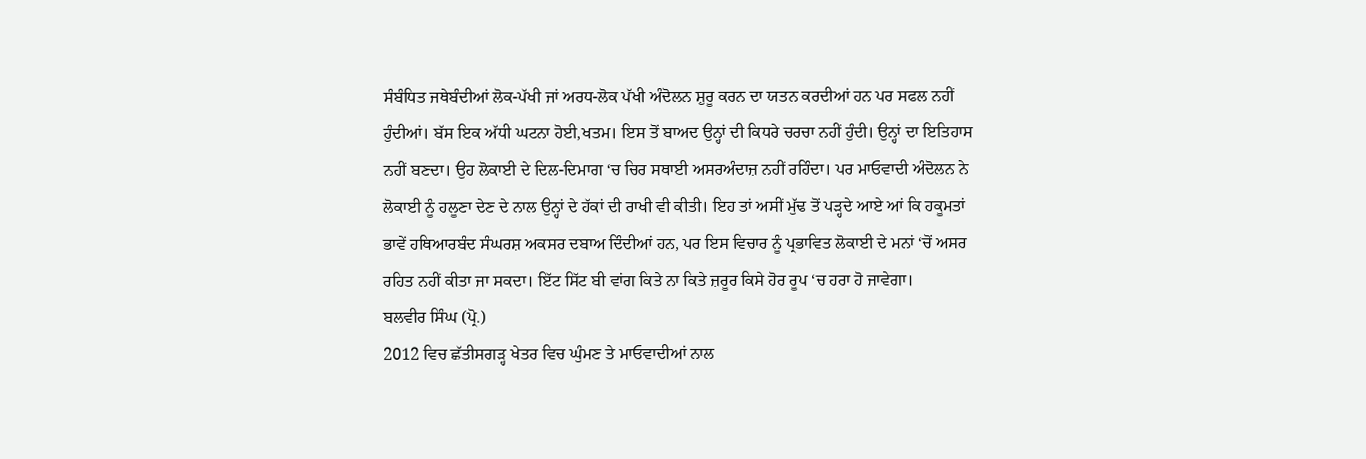ਸੰਬੰਧਿਤ ਜਥੇਬੰਦੀਆਂ ਲੋਕ-ਪੱਖੀ ਜਾਂ ਅਰਧ-ਲੋਕ ਪੱਖੀ ਅੰਦੋਲਨ ਸ਼ੁਰੂ ਕਰਨ ਦਾ ਯਤਨ ਕਰਦੀਆਂ ਹਨ ਪਰ ਸਫਲ ਨਹੀਂ ਹੁੰਦੀਆਂ। ਬੱਸ ਇਕ ਅੱਧੀ ਘਟਨਾ ਹੋਈ,ਖਤਮ। ਇਸ ਤੋਂ ਬਾਅਦ ਉਨ੍ਹਾਂ ਦੀ ਕਿਧਰੇ ਚਰਚਾ ਨਹੀਂ ਹੁੰਦੀ। ਉਨ੍ਹਾਂ ਦਾ ਇਤਿਹਾਸ ਨਹੀਂ ਬਣਦਾ। ਉਹ ਲੋਕਾਈ ਦੇ ਦਿਲ-ਦਿਮਾਗ ‘ਚ ਚਿਰ ਸਥਾਈ ਅਸਰਅੰਦਾਜ਼ ਨਹੀਂ ਰਹਿੰਦਾ। ਪਰ ਮਾਓਵਾਦੀ ਅੰਦੋਲਨ ਨੇ ਲੋਕਾਈ ਨੂੰ ਹਲੂਣਾ ਦੇਣ ਦੇ ਨਾਲ ਉਨ੍ਹਾਂ ਦੇ ਹੱਕਾਂ ਦੀ ਰਾਖੀ ਵੀ ਕੀਤੀ। ਇਹ ਤਾਂ ਅਸੀਂ ਮੁੱਢ ਤੋਂ ਪੜ੍ਹਦੇ ਆਏ ਆਂ ਕਿ ਹਕੂਮਤਾਂ ਭਾਵੇਂ ਹਥਿਆਰਬੰਦ ਸੰਘਰਸ਼ ਅਕਸਰ ਦਬਾਅ ਦਿੰਦੀਆਂ ਹਨ, ਪਰ ਇਸ ਵਿਚਾਰ ਨੂੰ ਪ੍ਰਭਾਵਿਤ ਲੋਕਾਈ ਦੇ ਮਨਾਂ ‘ਚੋਂ ਅਸਰ ਰਹਿਤ ਨਹੀਂ ਕੀਤਾ ਜਾ ਸਕਦਾ। ਇੱਟ ਸਿੱਟ ਬੀ ਵਾਂਗ ਕਿਤੇ ਨਾ ਕਿਤੇ ਜ਼ਰੂਰ ਕਿਸੇ ਹੋਰ ਰੂਪ ‘ਚ ਹਰਾ ਹੋ ਜਾਵੇਗਾ।
ਬਲਵੀਰ ਸਿੰਘ (ਪ੍ਰੋ.)
2012 ਵਿਚ ਛੱਤੀਸਗੜ੍ਹ ਖੇਤਰ ਵਿਚ ਘੁੰਮਣ ਤੇ ਮਾਓਵਾਦੀਆਂ ਨਾਲ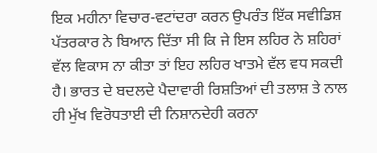ਇਕ ਮਹੀਨਾ ਵਿਚਾਰ-ਵਟਾਂਦਰਾ ਕਰਨ ਉਪਰੰਤ ਇੱਕ ਸਵੀਡਿਸ਼ ਪੱਤਰਕਾਰ ਨੇ ਬਿਆਨ ਦਿੱਤਾ ਸੀ ਕਿ ਜੇ ਇਸ ਲਹਿਰ ਨੇ ਸ਼ਹਿਰਾਂ ਵੱਲ ਵਿਕਾਸ ਨਾ ਕੀਤਾ ਤਾਂ ਇਹ ਲਹਿਰ ਖਾਤਮੇ ਵੱਲ ਵਧ ਸਕਦੀ ਹੈ। ਭਾਰਤ ਦੇ ਬਦਲਦੇ ਪੈਦਾਵਾਰੀ ਰਿਸ਼ਤਿਆਂ ਦੀ ਤਲਾਸ਼ ਤੇ ਨਾਲ ਹੀ ਮੁੱਖ ਵਿਰੋਧਤਾਈ ਦੀ ਨਿਸ਼ਾਨਦੇਹੀ ਕਰਨਾ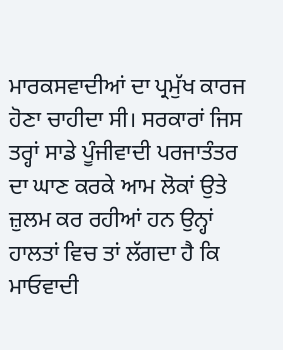ਮਾਰਕਸਵਾਦੀਆਂ ਦਾ ਪ੍ਰਮੁੱਖ ਕਾਰਜ ਹੋਣਾ ਚਾਹੀਦਾ ਸੀ। ਸਰਕਾਰਾਂ ਜਿਸ ਤਰ੍ਹਾਂ ਸਾਡੇ ਪੂੰਜੀਵਾਦੀ ਪਰਜਾਤੰਤਰ ਦਾ ਘਾਣ ਕਰਕੇ ਆਮ ਲੋਕਾਂ ਉਤੇ ਜ਼ੁਲਮ ਕਰ ਰਹੀਆਂ ਹਨ ਉਨ੍ਹਾਂ ਹਾਲਤਾਂ ਵਿਚ ਤਾਂ ਲੱਗਦਾ ਹੈ ਕਿ ਮਾਓਵਾਦੀ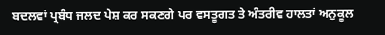ਬਦਲਵਾਂ ਪ੍ਰਬੰਧ ਜਲਦ ਪੇਸ਼ ਕਰ ਸਕਣਗੇ ਪਰ ਵਸਤੂਗਤ ਤੇ ਅੰਤਰੀਵ ਹਾਲਤਾਂ ਅਨੁਕੂਲ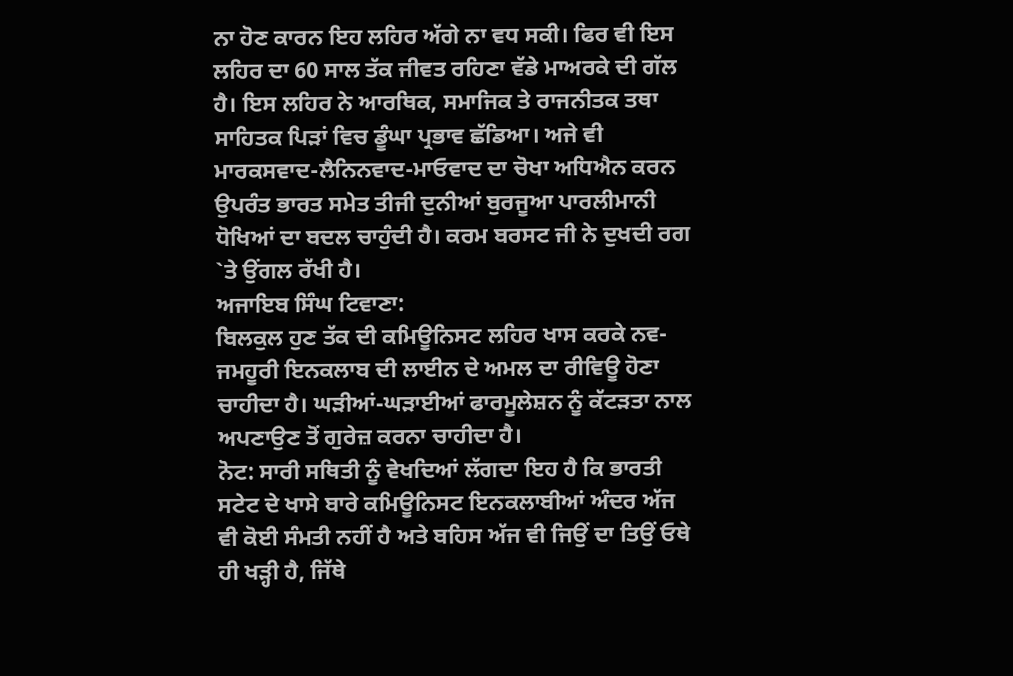ਨਾ ਹੋਣ ਕਾਰਨ ਇਹ ਲਹਿਰ ਅੱਗੇ ਨਾ ਵਧ ਸਕੀ। ਫਿਰ ਵੀ ਇਸ ਲਹਿਰ ਦਾ 60 ਸਾਲ ਤੱਕ ਜੀਵਤ ਰਹਿਣਾ ਵੱਡੇ ਮਾਅਰਕੇ ਦੀ ਗੱਲ ਹੈ। ਇਸ ਲਹਿਰ ਨੇ ਆਰਥਿਕ, ਸਮਾਜਿਕ ਤੇ ਰਾਜਨੀਤਕ ਤਥਾ ਸਾਹਿਤਕ ਪਿੜਾਂ ਵਿਚ ਡੂੰਘਾ ਪ੍ਰਭਾਵ ਛੱਡਿਆ। ਅਜੇ ਵੀ ਮਾਰਕਸਵਾਦ-ਲੈਨਿਨਵਾਦ-ਮਾਓਵਾਦ ਦਾ ਚੋਖਾ ਅਧਿਐਨ ਕਰਨ ਉਪਰੰਤ ਭਾਰਤ ਸਮੇਤ ਤੀਜੀ ਦੁਨੀਆਂ ਬੁਰਜੂਆ ਪਾਰਲੀਮਾਨੀ ਧੋਖਿਆਂ ਦਾ ਬਦਲ ਚਾਹੁੰਦੀ ਹੈ। ਕਰਮ ਬਰਸਟ ਜੀ ਨੇ ਦੁਖਦੀ ਰਗ `ਤੇ ਉਂਗਲ ਰੱਖੀ ਹੈ।
ਅਜਾਇਬ ਸਿੰਘ ਟਿਵਾਣਾ:
ਬਿਲਕੁਲ ਹੁਣ ਤੱਕ ਦੀ ਕਮਿਊਨਿਸਟ ਲਹਿਰ ਖਾਸ ਕਰਕੇ ਨਵ-ਜਮਹੂਰੀ ਇਨਕਲਾਬ ਦੀ ਲਾਈਨ ਦੇ ਅਮਲ ਦਾ ਰੀਵਿਊ ਹੋਣਾ ਚਾਹੀਦਾ ਹੈ। ਘੜੀਆਂ-ਘੜਾਈਆਂ ਫਾਰਮੂਲੇਸ਼ਨ ਨੂੰ ਕੱਟੜਤਾ ਨਾਲ ਅਪਣਾਉਣ ਤੋਂ ਗੁਰੇਜ਼ ਕਰਨਾ ਚਾਹੀਦਾ ਹੈ।
ਨੋਟ: ਸਾਰੀ ਸਥਿਤੀ ਨੂੰ ਵੇਖਦਿਆਂ ਲੱਗਦਾ ਇਹ ਹੈ ਕਿ ਭਾਰਤੀ ਸਟੇਟ ਦੇ ਖਾਸੇ ਬਾਰੇ ਕਮਿਊਨਿਸਟ ਇਨਕਲਾਬੀਆਂ ਅੰਦਰ ਅੱਜ ਵੀ ਕੋਈ ਸੰਮਤੀ ਨਹੀਂ ਹੈ ਅਤੇ ਬਹਿਸ ਅੱਜ ਵੀ ਜਿਉਂ ਦਾ ਤਿਉਂ ਓਥੇ ਹੀ ਖੜ੍ਹੀ ਹੈ, ਜਿੱਥੇ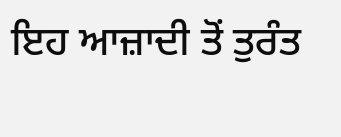ਇਹ ਆਜ਼ਾਦੀ ਤੋਂ ਤੁਰੰਤ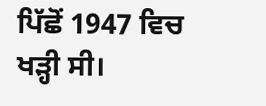ਪਿੱਛੋਂ 1947 ਵਿਚ ਖੜ੍ਹੀ ਸੀ।